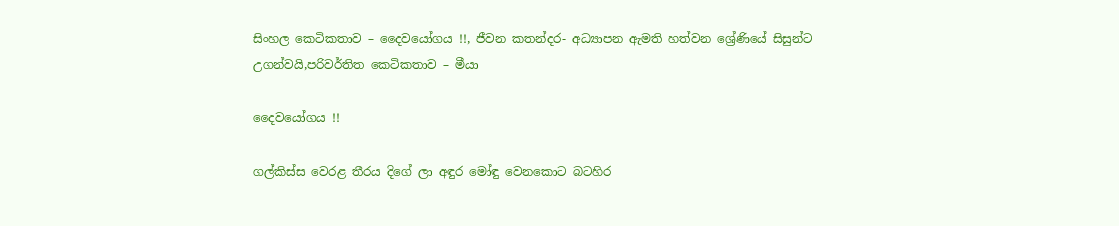සිංහල කෙටිකතාව – දෛවයෝගය !!, ජීවන කතන්දර- අධ්‍යාපන ඇමති හත්වන ශ්‍රේණියේ සිසුන්ට උගන්වයි,පරිවර්තිත කෙටිකතාව – මීයා

දෛවයෝගය !!

ගල්කිස්ස වෙරළ තීරය දිගේ ලා අඳුර මෝඳු වෙනකොට බටහිර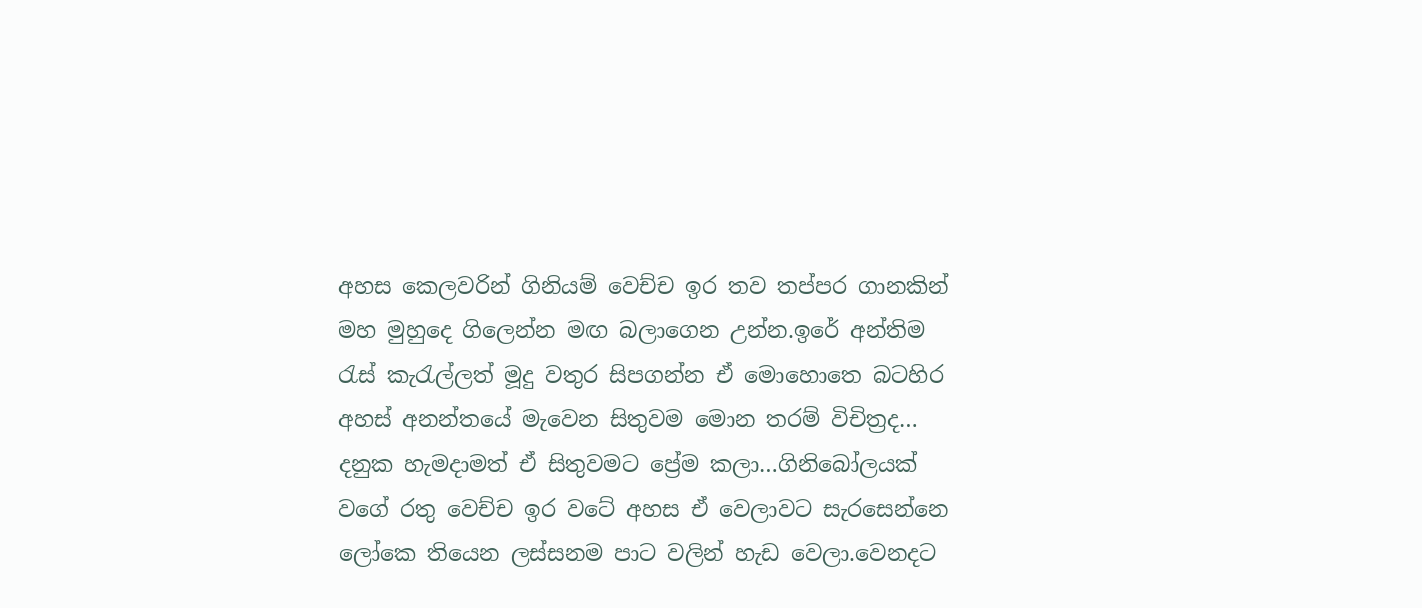අහස කෙලවරින් ගිනියම් වෙච්ච ඉර තව තප්පර ගානකින් මහ මුහුදෙ ගිලෙන්න මඟ බලාගෙන උන්න.ඉරේ අන්තිම රැස් කැරැල්ලත් මූදු වතුර සිපගන්න ඒ මොහොතෙ බටහිර අහස් අනන්තයේ මැවෙන සිතුවම මොන තරම් විචිත්‍රද… දනුක හැමදාමත් ඒ සිතුවමට ප්‍රේම කලා…ගිනිබෝලයක් වගේ රතු වෙච්ච ඉර වටේ අහස ඒ වෙලාවට සැරසෙන්නෙ ලෝකෙ තියෙන ලස්සනම පාට වලින් හැඩ වෙලා.වෙනදට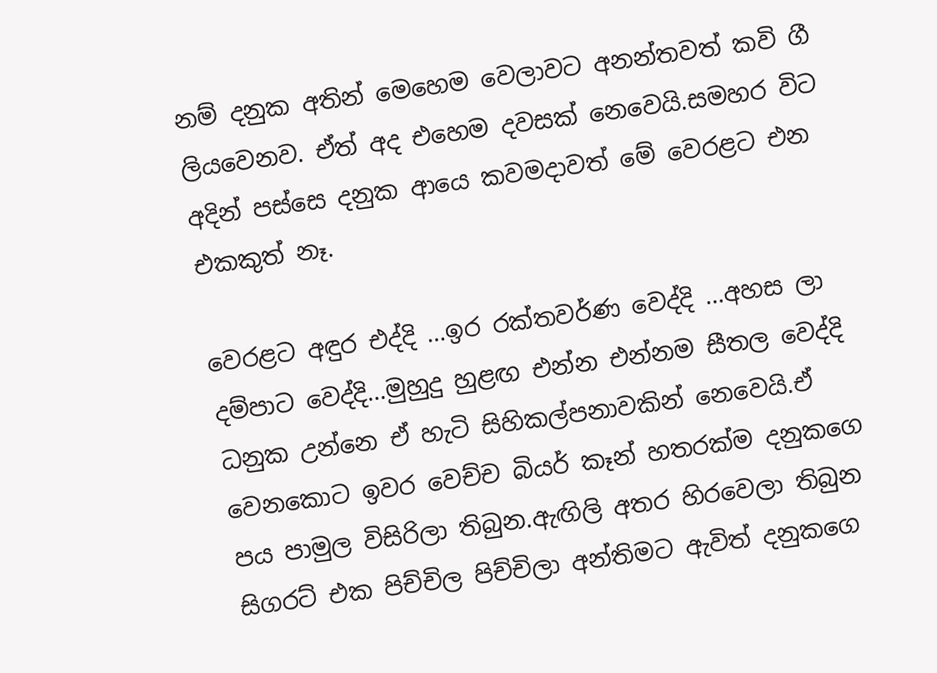නම් දනුක අතින් මෙහෙම වෙලාවට අනන්තවත් කවි ගී ලියවෙනව. ඒත් අද එහෙම දවසක් නෙවෙයි.සමහර විට අදින් පස්සෙ දනුක ආයෙ කවමදාවත් මේ වෙරළට එන එකකුත් නෑ.

වෙරළට අඳුර එද්දි …ඉර රක්තවර්ණ වෙද්දි …අහස ලා දම්පාට වෙද්දි…මුහුදු හුළඟ එන්න එන්නම සීතල වෙද්දි ධනුක උන්නෙ ඒ හැටි සිහිකල්පනාවකින් නෙවෙයි.ඒ වෙනකොට ඉවර වෙච්ච බියර් කෑන් හතරක්ම දනුකගෙ පය පාමුල විසිරිලා තිබුන.ඇඟිලි අතර හිරවෙලා තිබුන සිගරට් එක පිච්චිල පිච්චිලා අන්තිමට ඇවිත් දනුකගෙ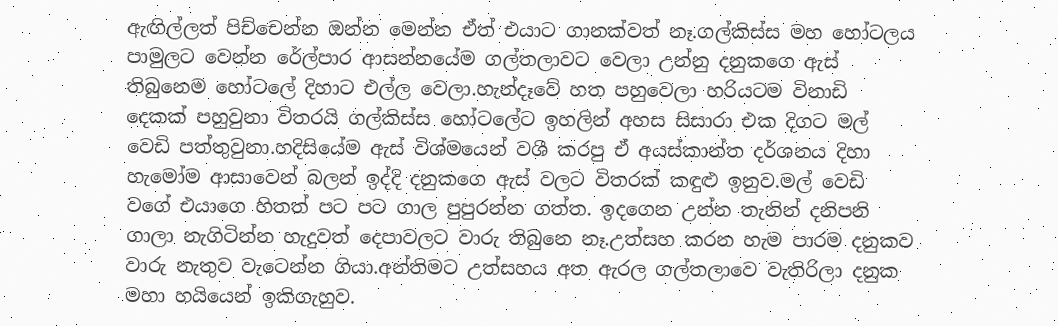ඇඟිල්ලත් පිච්චෙන්න ඔන්න මෙන්න ඒත් එයාට ගානක්වත් නෑ.ගල්කිස්ස මහ හෝටලය පාමුලට වෙන්න රේල්පාර ආසන්නයේම ගල්තලාවට වෙලා උන්නු දනුකගෙ ඇස් තිබුනෙම හෝටලේ දිහාට එල්ල වෙලා.හැන්දෑවේ හත පහුවෙලා හරියටම විනාඩි දෙකක් පහුවුනා විතරයි ගල්කිස්ස හෝටලේට ඉහලින් අහස සිසාරා එක දිගට මල් වෙඩි පත්තුවුනා.හදිසියේම ඇස් විශ්මයෙන් වශී කරපු ඒ අයස්කාන්ත දර්ශනය දිහා හැමෝම ආසාවෙන් බලන් ඉද්දි දනුකගෙ ඇස් වලට විතරක් කඳුළු ඉනුව.මල් වෙඩි වගේ එයාගෙ හිතත් පට පට ගාල පුපුරන්න ගත්ත. ඉදගෙන උන්න තැනින් දනිපනි ගාලා නැගිටින්න හැදුවත් දෙපාවලට වාරු තිබුනෙ නෑ.උත්සහ කරන හැම පාරම දනුකව වාරු නැතුව වැටෙන්න ගියා.අන්තිමට උත්සහය අත ඇරල ගල්තලාවෙ වැතිරිලා දනුක මහා හයියෙන් ඉකිගැහුව.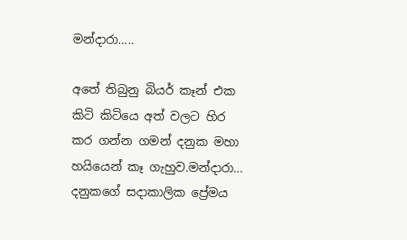මන්දාරා…..

අතේ තිබුනු බියර් කෑන් එක කිටි කිටියෙ අත් වලට හිර කර ගන්න ගමන් දනුක මහා හයියෙන් කෑ ගැහුව.මන්දාරා… දනුකගේ සදාකාලික ප්‍රේමය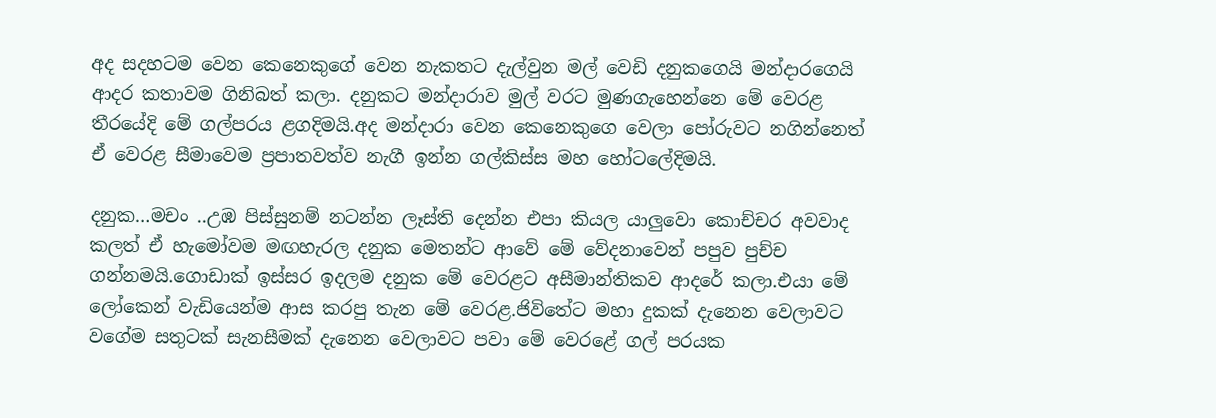අද සදහටම වෙන කෙනෙකුගේ වෙන නැකතට දැල්වුන මල් වෙඩි දනුකගෙයි මන්දාරගෙයි ආදර කතාවම ගිනිබත් කලා. දනුකට මන්දාරාව මුල් වරට මුණගැහෙන්නෙ මේ වෙරළ තීරයේදි මේ ගල්පරය ළගදිමයි.අද මන්දාරා වෙන කෙනෙකුගෙ වෙලා පෝරුවට නගින්නෙත් ඒ වෙරළ සීමාවෙම ප්‍රපාතවත්ව නැගී ඉන්න ගල්කිස්ස මහ හෝටලේදිමයි.

දනුක…මචං ..උඹ පිස්සුනම් නටන්න ලෑස්ති දෙන්න එපා කියල යාලුවො කොච්චර අවවාද කලත් ඒ හැමෝවම මඟහැරල දනුක මෙතන්ට ආවේ මේ වේදනාවෙන් පපුව පුච්ච ගන්නමයි.ගොඩාක් ඉස්සර ඉදලම දනුක මේ වෙරළට අසීමාන්තිකව ආදරේ කලා.එයා මේ ලෝකෙන් වැඩියෙන්ම ආස කරපු තැන මේ වෙරළ.ජිවිතේට මහා දුකක් දැනෙන වෙලාවට වගේම සතුටක් සැනසීමක් දැනෙන වෙලාවට පවා මේ වෙරළේ ගල් පරයක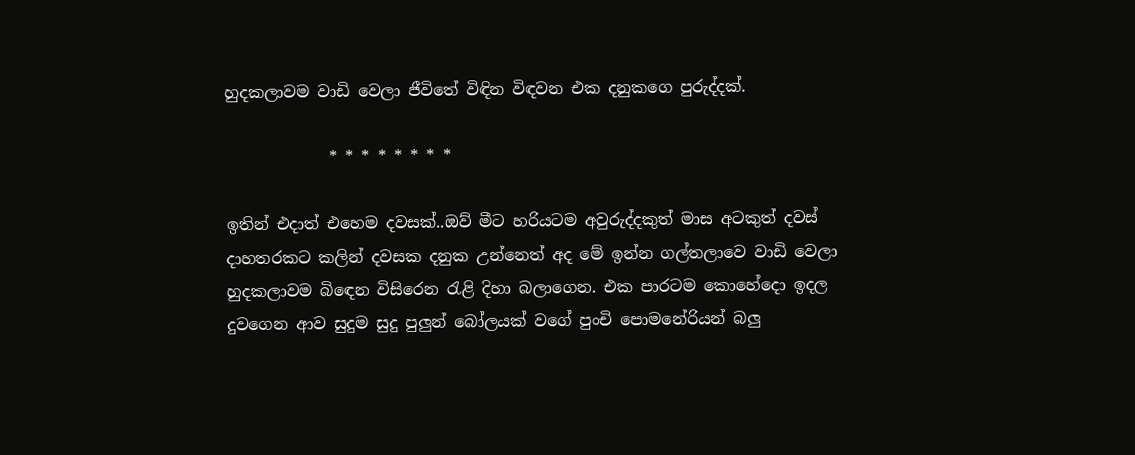හුදකලාවම වාඩි වෙලා ජීවිතේ විඳින විඳවන එක දනුකගෙ පුරුද්දක්.

             * * * * * * * *

ඉතින් එදාත් එහෙම දවසක්..ඔව් මීට හරියටම අවුරුද්දකුත් මාස අටකුත් දවස් දාහතරකට කලින් දවසක දනුක උන්නෙත් අද මේ ඉන්න ගල්තලාවෙ වාඩි වෙලා හුදකලාවම බිඳෙන විසිරෙන රැළි දිහා බලාගෙන. එක පාරටම කොහේදො ඉදල දුවගෙන ආව සුදුම සුදු පුලුන් බෝලයක් වගේ පුංචි පොමනේරියන් බලු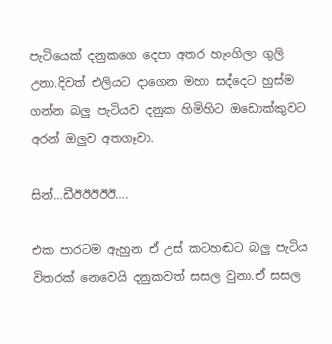පැටියෙක් දනුකගෙ දෙපා අතර හැංගිලා ගුලි උනා.දිවත් එලියට දාගෙන මහා සද්දෙට හුස්ම ගන්න බලු පැටියව දනුක හිමිහිට ඔඩොක්කුවට අරන් ඔලුව අතගෑවා.

සින්…ඩීඊඊඊඊඊ….

එක පාරටම ඇහුන ඒ උස් කටහඬට බලු පැටිය විතරක් නෙවෙයි දනුකවත් සසල වුනා.ඒ සසල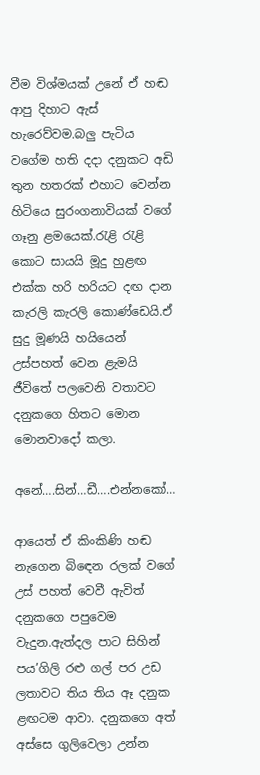වීම විශ්මයක් උනේ ඒ හඬ ආපු දිහාට ඇස් හැරෙව්වම.බලු පැටිය වගේම හති දදා දනුකට අඩි තුන හතරක් එහාට වෙන්න හිටියෙ සුරංගනාවියක් වගේ ගෑනු ළමයෙක්.රැළි රැළි කොට සායයි මූදු හුළඟ එක්ක හරි හරියට දඟ දාන කැරලි කැරලි කොණ්ඩෙයි.ඒ සුදු මූණයි හයියෙන් උස්පහත් වෙන ළැමයි ජීවිතේ පලවෙනි වතාවට දනුකගෙ හිතට මොන මොනවාදෝ කලා.

අනේ….සින්…ඩී….එන්නකෝ…

ආයෙත් ඒ කිංකිණි හඬ නැගෙන බිඳෙන රලක් වගේ උස් පහත් වෙවී ඇවිත් දනුකගෙ පපුවෙම වැදුන.ඇත්දල පාට සිහින් පය’ගිලි රළු ගල් පර උඩ ලතාවට තිය තිය ඈ දනුක ළඟටම ආවා. දනුකගෙ අත් අස්සෙ ගුලිවෙලා උන්න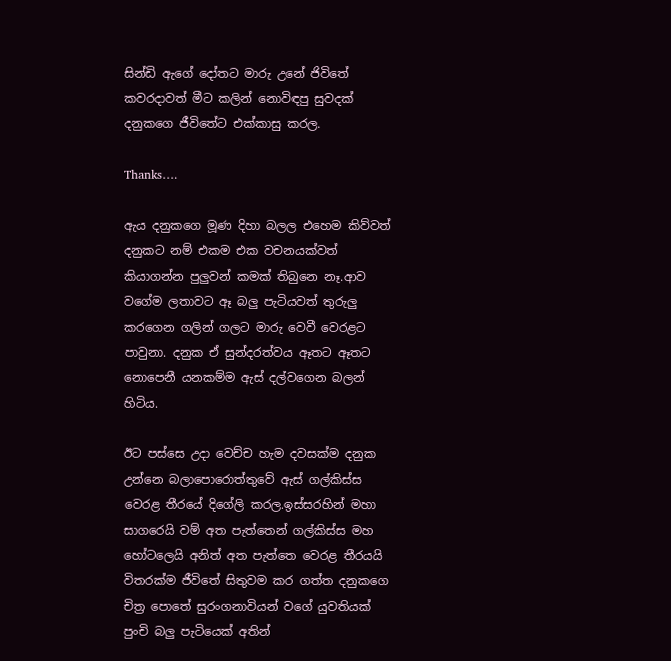සින්ඩි ඇගේ දෝතට මාරු උනේ ජිවිතේ කවරදාවත් මීට කලින් නොවිඳපු සුවදක් දනුකගෙ ජීවිතේට එක්කාසු කරල.

Thanks….

ඇය දනුකගෙ මූණ දිහා බලල එහෙම කිව්වත් දනුකට නම් එකම එක වචනයක්වත් කියාගන්න පුලුවන් කමක් තිබුනෙ නෑ.ආව වගේම ලතාවට ඈ බලු පැටියවත් තුරුලු කරගෙන ගලින් ගලට මාරු වෙවී වෙරළට පාවුනා. දනුක ඒ සුන්දරත්වය ඈතට ඈතට නොපෙනී යනකම්ම ඇස් දල්වගෙන බලන් හිටිය.

ඊට පස්සෙ උදා වෙච්ච හැම දවසක්ම දනුක උන්නෙ බලාපොරොත්තුවේ ඇස් ගල්කිස්ස වෙරළ තීරයේ දිගේලි කරල.ඉස්සරහින් මහා සාගරෙයි වම් අත පැත්තෙන් ගල්කිස්ස මහ හෝටලෙයි අනිත් අත පැත්තෙ වෙරළ තීරයයි විතරක්ම ජීවිතේ සිතුවම කර ගත්ත දනුකගෙ චිත්‍ර පොතේ සුරංගනාවියන් වගේ යුවතියක් පුංචි බලු පැටියෙක් අතින්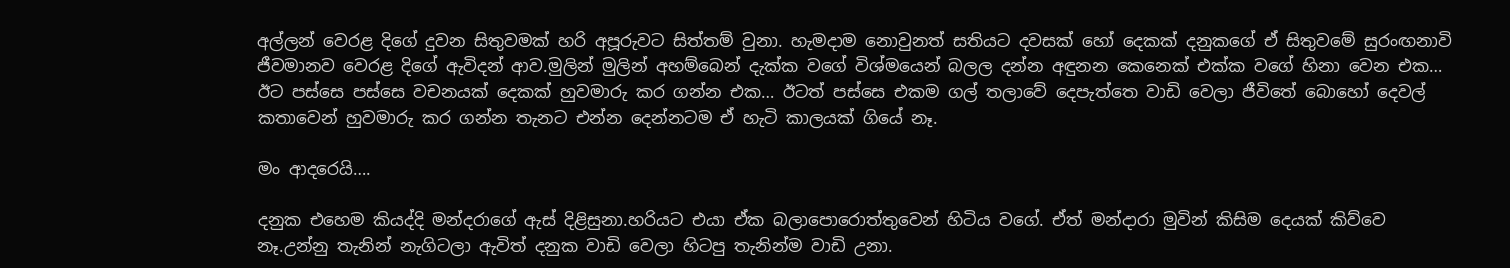අල්ලන් වෙරළ දිගේ දුවන සිතුවමක් හරි අපූරුවට සිත්තම් වුනා. හැමදාම නොවුනත් සතියට දවසක් හෝ දෙකක් දනුකගේ ඒ සිතුවමේ සුරංඟනාවි ජීවමානව වෙරළ දිගේ ඇවිදන් ආව.මුලින් මුලින් අහම්බෙන් දැක්ක වගේ විශ්මයෙන් බලල දන්න අඳුනන කෙනෙක් එක්ක වගේ හිනා වෙන එක… ඊට පස්සෙ පස්සෙ වචනයක් දෙකක් හුවමාරු කර ගන්න එක… ඊටත් පස්සෙ එකම ගල් තලාවේ දෙපැත්තෙ වාඩි වෙලා ජීවිතේ බොහෝ දෙවල් කතාවෙන් හුවමාරු කර ගන්න තැනට එන්න දෙන්නටම ඒ හැටි කාලයක් ගියේ නෑ.

මං ආදරෙයි….

දනුක එහෙම කියද්දි මන්දරාගේ ඇස් දිළිසුනා.හරියට එයා ඒක බලාපොරොත්තුවෙන් හිටිය වගේ. ඒත් මන්දාරා මුවින් කිසිම දෙයක් කිව්වෙ නෑ.උන්නු තැනින් නැගිටලා ඇවිත් දනුක වාඩි වෙලා හිටපු තැනින්ම වාඩි උනා.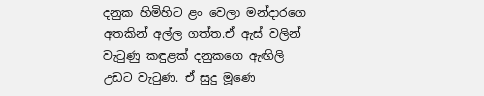දනුක හිමිහිට ළං වෙලා මන්දාරගෙ අතකින් අල්ල ගත්ත.ඒ ඇස් වලින් වැටුණු කඳුළක් දනුකගෙ ඇඟිලි උඩට වැටුණ. ඒ සුදු මූණෙ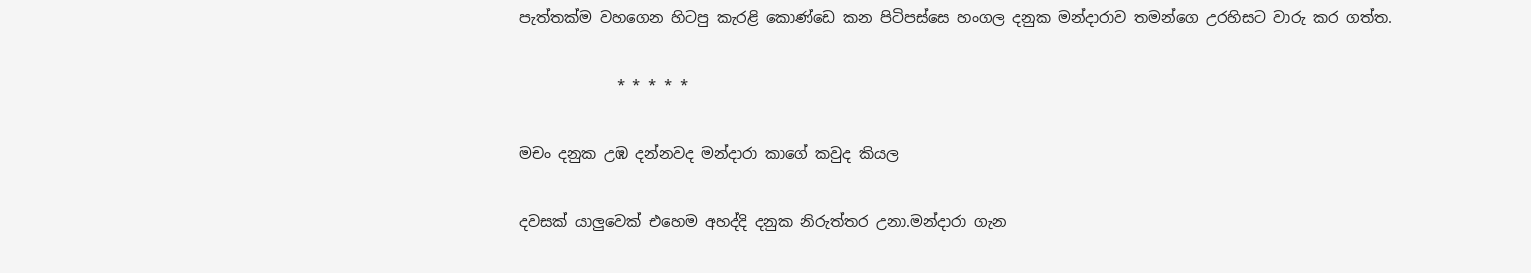පැත්තක්ම වහගෙන හිටපු කැරළි කොණ්ඩෙ කන පිටිපස්සෙ හංගල දනුක මන්දාරාව තමන්ගෙ උරහිසට වාරු කර ගත්ත.

             * * * * *

මචං දනුක උඹ දන්නවද මන්දාරා කාගේ කවුද කියල

දවසක් යාලුවෙක් එහෙම අහද්දි දනුක නිරුත්තර උනා.මන්දාරා ගැන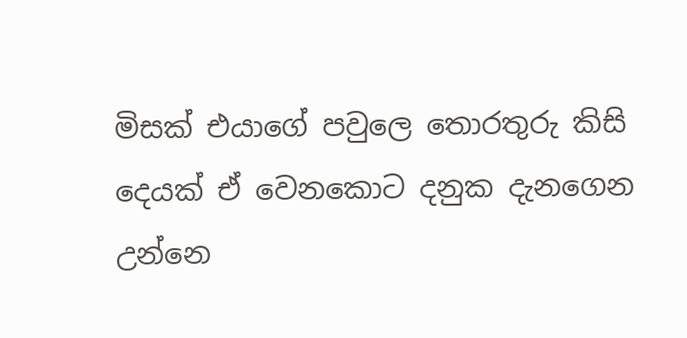මිසක් එයාගේ පවුලෙ තොරතුරු කිසි දෙයක් ඒ වෙනකොට දනුක දැනගෙන උන්නෙ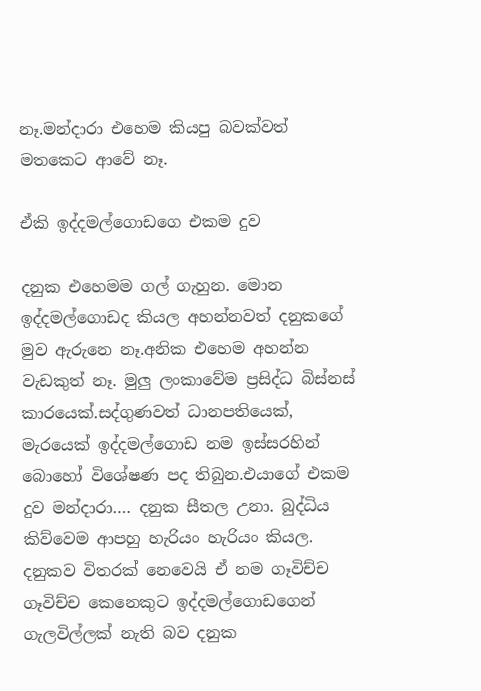නෑ.මන්දාරා එහෙම කියපු බවක්වත් මතකෙට ආවේ නෑ.

ඒකි ඉද්දමල්ගොඩගෙ එකම දුව

දනුක එහෙමම ගල් ගැහුන. මොන ඉද්දමල්ගොඩද කියල අහන්නවත් දනුකගේ මුව ඇරුනෙ නෑ.අනික එහෙම අහන්න වැඩකුත් නෑ. මුලු ලංකාවේම ප්‍රසිද්ධ බිස්නස් කාරයෙක්.සද්ගුණවත් ධානපතියෙක්, මැරයෙක් ඉද්දමල්ගොඩ නම ඉස්සරහින් බොහෝ විශේෂණ පද තිබුන.එයාගේ එකම දුව මන්දාරා…. දනුක සීතල උනා. බුද්ධිය කිව්වෙම ආපහු හැරියං හැරියං කියල. දනුකව විතරක් නෙවෙයි ඒ නම ගෑවිච්ච ගෑවිච්ච කෙනෙකුට ඉද්දමල්ගොඩගෙන් ගැලවිල්ලක් නැති බව දනුක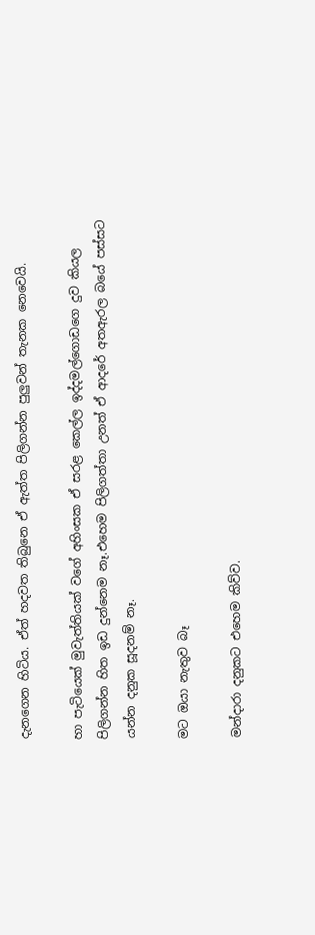දැනගෙන හිටිය. ඒත් හදවත තිබුනෙ ඒ ඇත්ත පිලිගන්න පුලුවන් තැනක නෙවෙයි.

හා පැටියෙක් මුවැත්තියක් වගේ අහිංසක ඒ සරළ කෙල්ල ඉද්දමල්ගොඩගෙ දුව කියල පිලිගන්න හිත ඉඩ දුන්නෙම නෑ.එහෙම පිලිගත්තා උනත් ඒ ආදරේ අතඇරල බයේ පස්සට යන්න දනුක සූදනම් නෑ.

මට ඔයා නැතුව බෑ

මන්දාරා දනුකට එහෙම කිව්ව.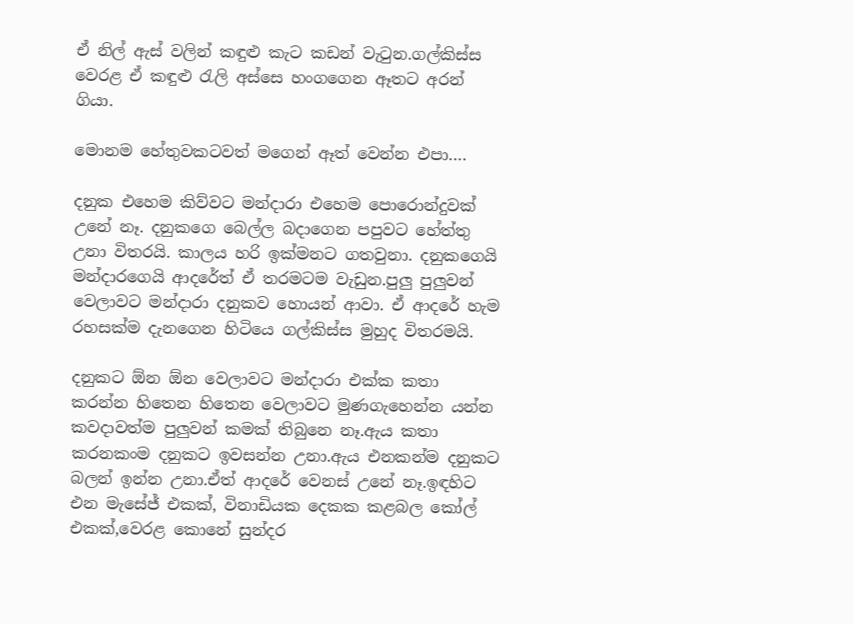ඒ නිල් ඇස් වලින් කඳුළු කැට කඩන් වැටුන.ගල්කිස්ස වෙරළ ඒ කඳුළු රැලි අස්සෙ හංගගෙන ඈතට අරන් ගියා.

මොනම හේතුවකටවත් මගෙන් ඈත් වෙන්න එපා….

දනුක එහෙම කිව්වට මන්දාරා එහෙම පොරොන්දුවක් උනේ නෑ. දනුකගෙ බෙල්ල බදාගෙන පපුවට හේත්තු උනා විතරයි. කාලය හරි ඉක්මනට ගතවුනා. දනුකගෙයි මන්දාරගෙයි ආදරේත් ඒ තරමටම වැඩුන.පුලු පුලුවන් වෙලාවට මන්දාරා දනුකව හොයන් ආවා. ඒ ආදරේ හැම රහසක්ම දැනගෙන හිටියෙ ගල්කිස්ස මුහුද විතරමයි.

දනුකට ඕන ඕන වෙලාවට මන්දාරා එක්ක කතා කරන්න හිතෙන හිතෙන වෙලාවට මුණගැහෙන්න යන්න කවදාවත්ම පුලුවන් කමක් තිබුනෙ නෑ.ඇය කතා කරනකංම දනුකට ඉවසන්න උනා.ඇය එනකන්ම දනුකට බලන් ඉන්න උනා.ඒත් ආදරේ වෙනස් උනේ නෑ.ඉඳහිට එන මැසේජ් එකක්, විනාඩියක දෙකක කළබල කෝල් එකක්,වෙරළ කොනේ සුන්දර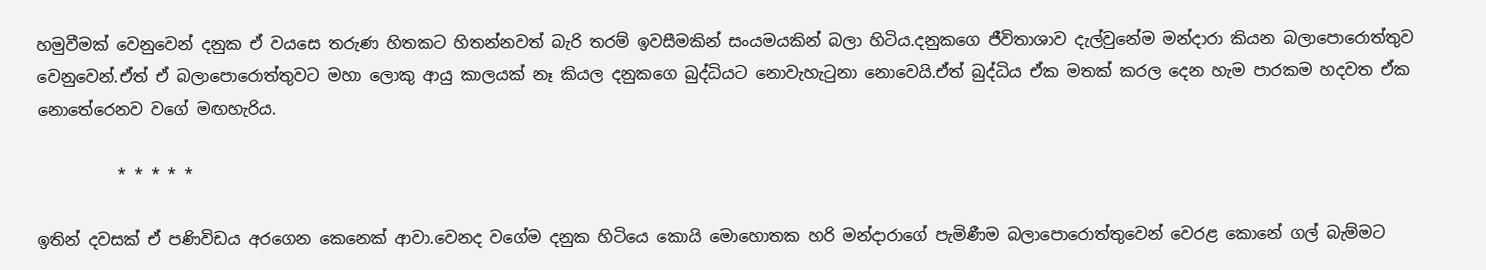හමුවීමක් වෙනුවෙන් දනුක ඒ වයසෙ තරුණ හිතකට හිතන්නවත් බැරි තරම් ඉවසීමකින් සංයමයකින් බලා හිටිය.දනුකගෙ ජීවිතාශාව දැල්වුනේම මන්දාරා කියන බලාපොරොත්තුව වෙනුවෙන්.ඒත් ඒ බලාපොරොත්තුවට මහා ලොකු ආයු කාලයක් නෑ කියල දනුකගෙ බුද්ධියට නොවැහැටුනා නොවෙයි.ඒත් බුද්ධිය ඒක මතක් කරල දෙන හැම පාරකම හදවත ඒක නොතේරෙනව වගේ මඟහැරිය.

          * * * * *

ඉතින් දවසක් ඒ පණිවිඩය අරගෙන කෙනෙක් ආවා.වෙනද වගේම දනුක හිටියෙ කොයි මොහොතක හරි මන්දාරාගේ පැමිණීම බලාපොරොත්තුවෙන් වෙරළ කොනේ ගල් බැම්මට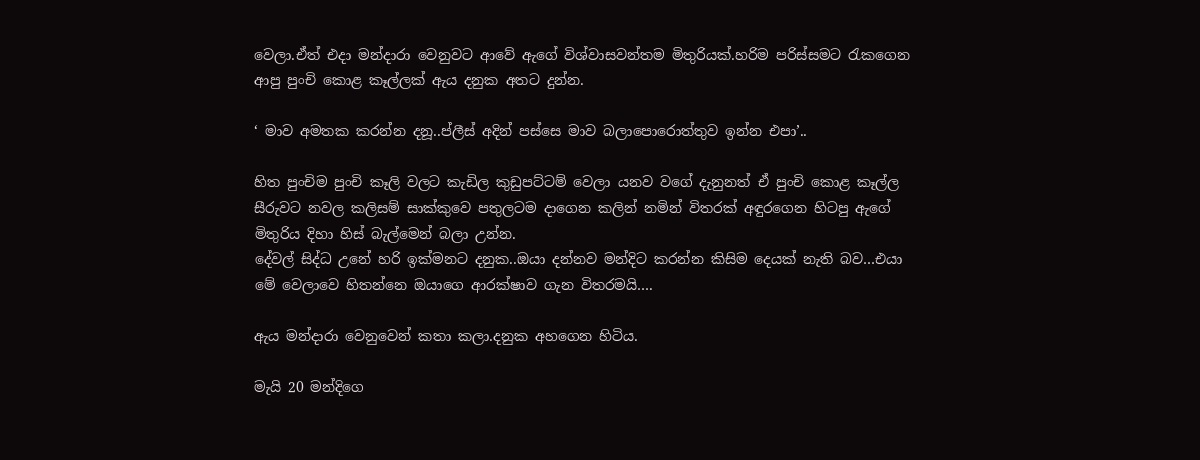වෙලා.ඒත් එදා මන්දාරා වෙනුවට ආවේ ඇගේ විශ්වාසවන්තම මිතුරියක්.හරිම පරිස්සමට රැකගෙන ආපු පුංචි කොළ කෑල්ලක් ඇය දනුක අතට දුන්න.

‘ මාව අමතක කරන්න දනූ..ප්ලීස් අදින් පස්සෙ මාව බලාපොරොත්තුව ඉන්න එපා’..

හිත පුංචිම පුංචි කෑලි වලට කැඩිල කුඩුපට්ටම් වෙලා යනව වගේ දැනුනත් ඒ පුංචි කොළ කෑල්ල සීරුවට නවල කලිසම් සාක්කුවෙ පතුලටම දාගෙන කලින් නමින් විතරක් අඳුරගෙන හිටපු ඇගේ මිතුරිය දිහා හිස් බැල්මෙන් බලා උන්න.
දේවල් සිද්ධ උනේ හරි ඉක්මනට දනුක..ඔයා දන්නව මන්දිට කරන්න කිසිම දෙයක් නැති බව…එයා මේ වෙලාවෙ හිතන්නෙ ඔයාගෙ ආරක්ෂාව ගැන විතරමයි….

ඇය මන්දාරා වෙනුවෙන් කතා කලා.දනුක අහගෙන හිටිය.

මැයි 20 මන්දිගෙ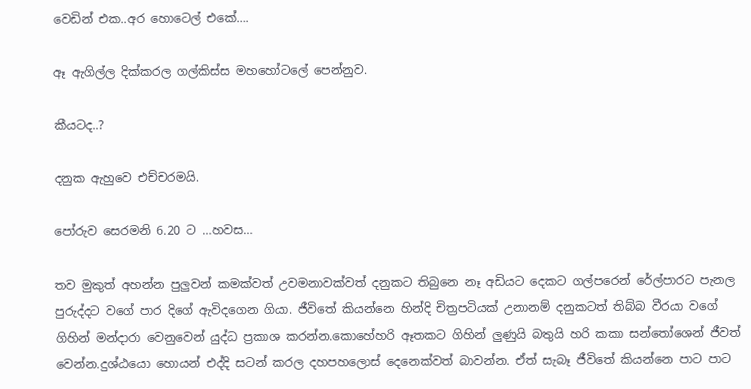වෙඩින් එක..අර හොටෙල් එකේ….

ඈ ඇගිල්ල දික්කරල ගල්කිස්ස මහහෝටලේ පෙන්නුව.

කීයටද..?

දනුක ඇහුවෙ එච්චරමයි.

පෝරුව සෙරමනි 6.20 ට …හවස…

තව මුකුත් අහන්න පුලුවන් කමක්වත් උවමනාවක්වත් දනුකට තිබුනෙ නෑ අඩියට දෙකට ගල්පරෙන් රේල්පාරට පැනල පුරුද්දට වගේ පාර දිගේ ඇවිදගෙන ගියා. ජීවිතේ කියන්නෙ හින්දි චිත්‍රපටියක් උනානම් දනුකටත් තිබ්බ වීරයා වගේ ගිහින් මන්දාරා වෙනුවෙන් යුද්ධ ප්‍රකාශ කරන්න.කොහේහරි ඈතකට ගිහින් ලුණුයි බතුයි හරි කකා සන්තෝශෙන් ජීවත් වෙන්න.දුශ්ඨයො හොයන් එද්දි සටන් කරල දහපහලොස් දෙනෙක්වත් බාවන්න. ඒත් සැබෑ ජීවිතේ කියන්නෙ පාට පාට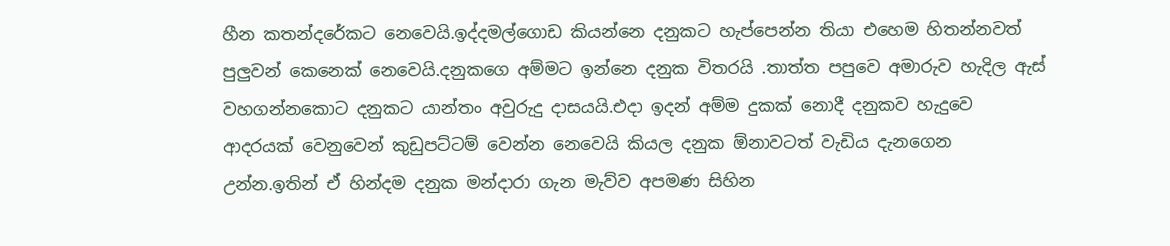හීන කතන්දරේකට නෙවෙයි.ඉද්දමල්ගොඩ කියන්නෙ දනුකට හැප්පෙන්න තියා එහෙම හිතන්නවත් පුලුවන් කෙනෙක් නෙවෙයි.දනුකගෙ අම්මට ඉන්නෙ දනුක විතරයි .තාත්ත පපුවෙ අමාරුව හැදිල ඇස් වහගන්නකොට දනුකට යාන්තං අවුරුදු දාසයයි.එදා ඉදන් අම්ම දුකක් නොදී දනුකව හැදුවෙ ආදරයක් වෙනුවෙන් කුඩුපට්ටම් වෙන්න නෙවෙයි කියල දනුක ඕනාවටත් වැඩිය දැනගෙන උන්න.ඉතින් ඒ හින්දම දනුක මන්දාරා ගැන මැව්ව අපමණ සිහින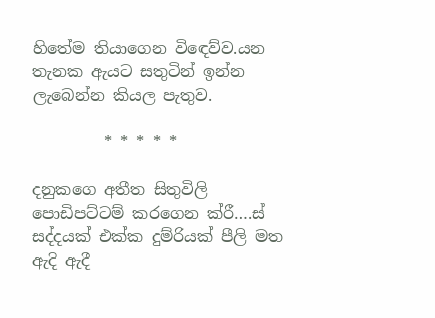හිතේම තියාගෙන විඳෙව්ව.යන තැනක ඇයට සතුටින් ඉන්න ලැබෙන්න කියල පැතුව.

         * * * * *

දනුකගෙ අතීත සිතුවිලි පොඩිපට්ටම් කරගෙන ක්රී….ස් සද්දයක් එක්ක දුම්රියක් පීලි මත ඇදි ඇදී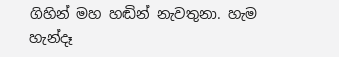ගිහින් මහ හඬින් නැවතුනා. හැම හැන්දෑ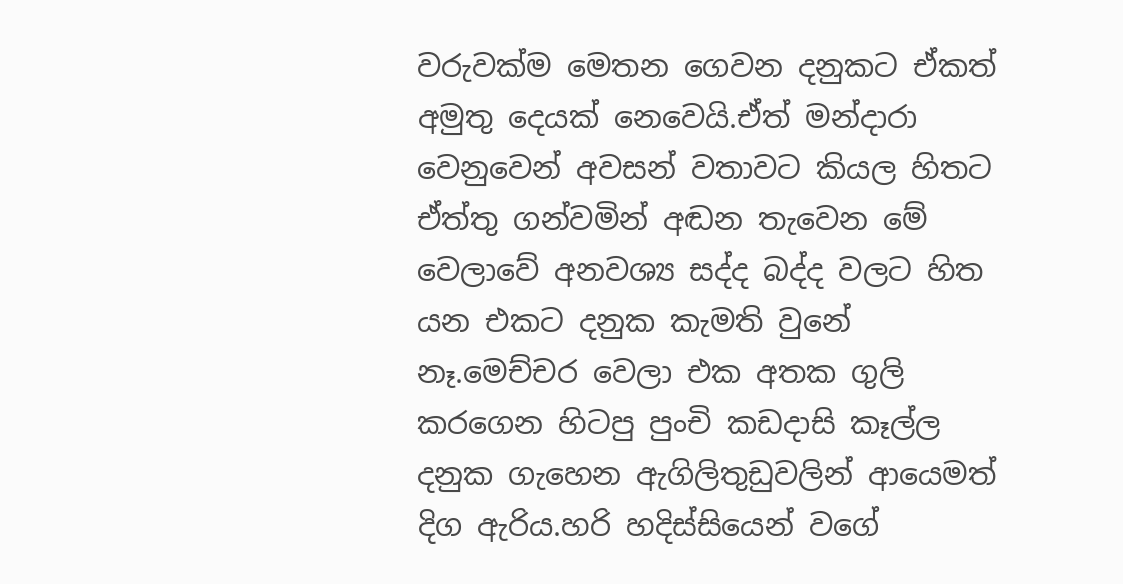වරුවක්ම මෙතන ගෙවන දනුකට ඒකත් අමුතු දෙයක් නෙවෙයි.ඒත් මන්දාරා වෙනුවෙන් අවසන් වතාවට කියල හිතට ඒත්තු ගන්වමින් අඬන තැවෙන මේ වෙලාවේ අනවශ්‍ය සද්ද බද්ද වලට හිත යන එකට දනුක කැමති වුනේ නෑ.මෙච්චර වෙලා එක අතක ගුලි කරගෙන හිටපු පුංචි කඩදාසි කෑල්ල දනුක ගැහෙන ඇගිලිතුඩුවලින් ආයෙමත් දිග ඇරිය.හරි හදිස්සියෙන් වගේ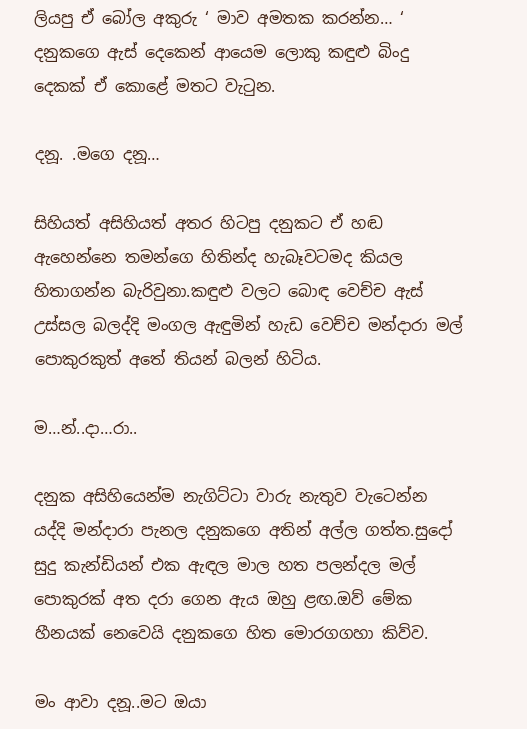ලියපු ඒ බෝල අකුරු ‘ මාව අමතක කරන්න… ‘ දනුකගෙ ඇස් දෙකෙන් ආයෙම ලොකු කඳුළු බිංදු දෙකක් ඒ කොළේ මතට වැටුන.

දනූ. .මගෙ දනූ…

සිහියත් අසිහියත් අතර හිටපු දනුකට ඒ හඬ ඇහෙන්නෙ තමන්ගෙ හිතින්ද හැබෑවටමද කියල හිතාගන්න බැරිවුනා.කඳුළු වලට බොඳ වෙච්ච ඇස් උස්සල බලද්දි මංගල ඇඳුමින් හැඩ වෙච්ච මන්දාරා මල් පොකුරකුත් අතේ තියන් බලන් හිටිය.

ම…න්..දා…රා..

දනුක අසිහියෙන්ම නැගිට්ටා වාරු නැතුව වැටෙන්න යද්දි මන්දාරා පැනල දනුකගෙ අතින් අල්ල ගත්ත.සුදෝ සුදු කැන්ඩියන් එක ඇඳල මාල හත පලන්දල මල් පොකුරක් අත දරා ගෙන ඇය ඔහු ළඟ.ඔව් මේක හීනයක් නෙවෙයි දනුකගෙ හිත මොරගගහා කිව්ව.

මං ආවා දනූ..මට ඔයා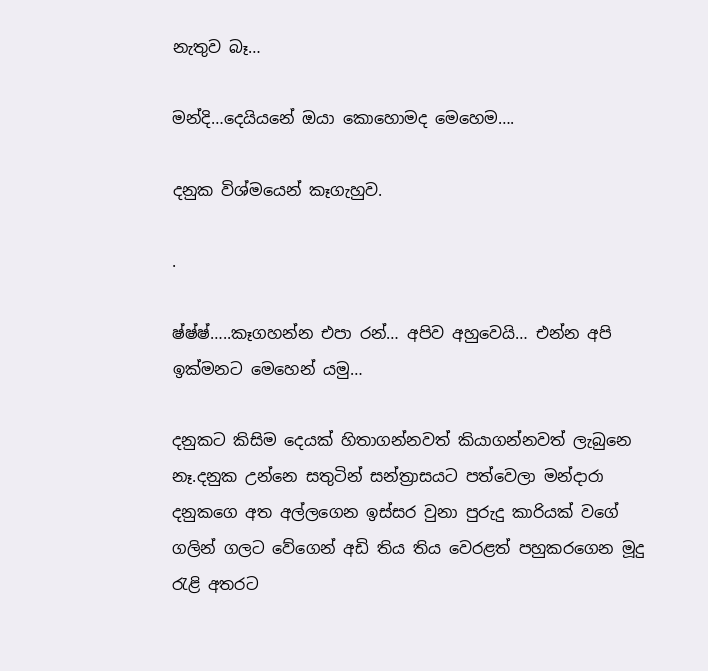නැතුව බෑ…

මන්දි…දෙයියනේ ඔයා කොහොමද මෙහෙම….

දනුක විශ්මයෙන් කෑගැහුව.

.

ෂ්ෂ්ෂ්…..කෑගහන්න එපා රන්… අපිව අහුවෙයි… එන්න අපි ඉක්මනට මෙහෙන් යමු…

දනුකට කිසිම දෙයක් හිතාගන්නවත් කියාගන්නවත් ලැබුනෙ නෑ.දනුක උන්නෙ සතුටින් සන්ත්‍රාසයට පත්වෙලා මන්දාරා දනුකගෙ අත අල්ලගෙන ඉස්සර වුනා පුරුදු කාරියක් වගේ ගලින් ගලට වේගෙන් අඩි තිය තිය වෙරළත් පහුකරගෙන මූදු රැළි අතරට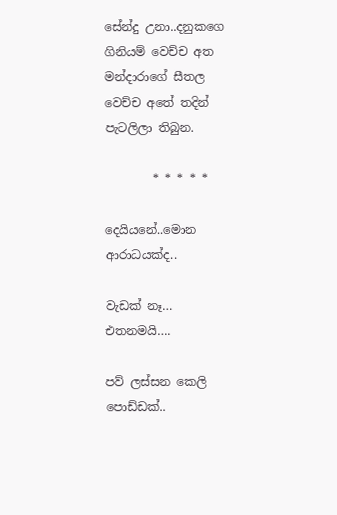සේන්දු උනා..දනුකගෙ ගිනියම් වෙච්ච අත මන්දාරාගේ සීතල වෙච්ච අතේ තදින් පැටලිලා තිබුන.

        * * * * *

දෙයියනේ..මොන ආරාධයක්ද..

වැඩක් නෑ… එතනමයි….

පව් ලස්සන කෙලි පොඩ්ඩක්..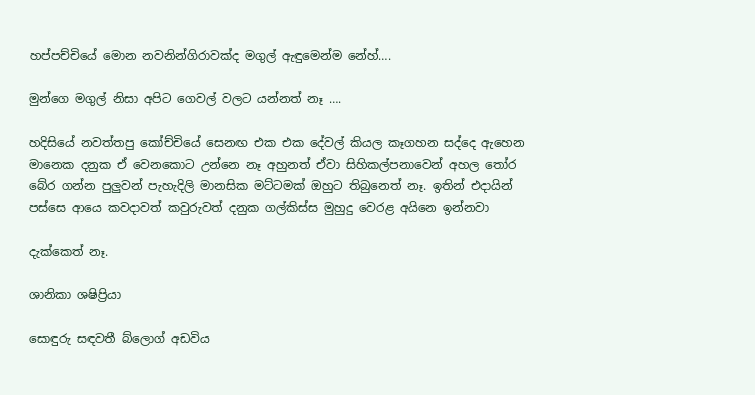හප්පච්චියේ මොන නවනින්ගිරාවක්ද මගුල් ඇඳුමෙන්ම නේහ්….

මුන්ගෙ මගුල් නිසා අපිට ගෙවල් වලට යන්නත් නෑ ….

හදිසියේ නවත්තපු කෝච්චියේ සෙනඟ එක එක දේවල් කියල කෑගහන සද්දෙ ඇහෙන මානෙක දනුක ඒ වෙනකොට උන්නෙ නෑ අහුනත් ඒවා සිහිකල්පනාවෙන් අහල තෝර බේර ගන්න පුලුවන් පැහැදිලි මානසික මට්ටමක් ඔහුට තිබුනෙත් නෑ. ඉතින් එදායින් පස්සෙ ආයෙ කවදාවත් කවුරුවත් දනුක ගල්කිස්ස මුහුදු වෙරළ අයිනෙ ඉන්නවා

දැක්කෙත් නෑ.

ශානිකා ශෂිප්‍රියා

සොඳුරු සඳවතී බ්ලොග් අඩවිය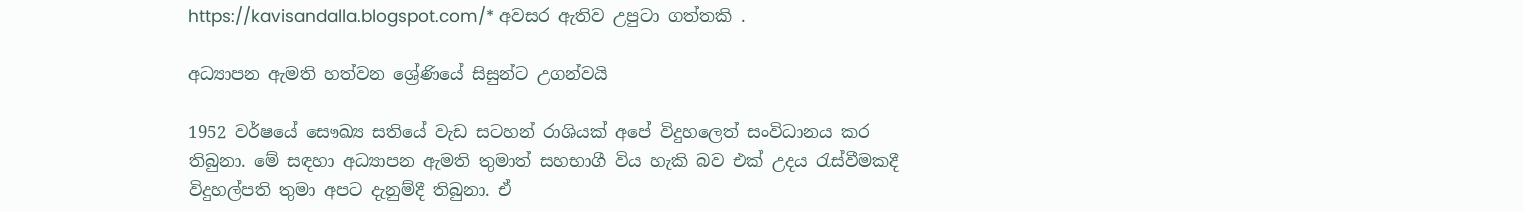https://kavisandalla.blogspot.com/* අවසර ඇතිව උපුටා ගත්තකි .

අධ්‍යාපන ඇමති හත්වන ශ්‍රේණියේ සිසුන්ට උගන්වයි

1952 වර්ෂයේ සෞඛ්‍ය සතියේ වැඩ සටහන් රාශියක්‌ අපේ විදුහලෙත් සංවිධානය කර තිබුනා. මේ සඳහා අධ්‍යාපන ඇමති තුමාත් සහභාගී විය හැකි බව එක්‌ උදය රැස්වීමකදී විදුහල්පති තුමා අපට දැනුම්දී තිබුනා. ඒ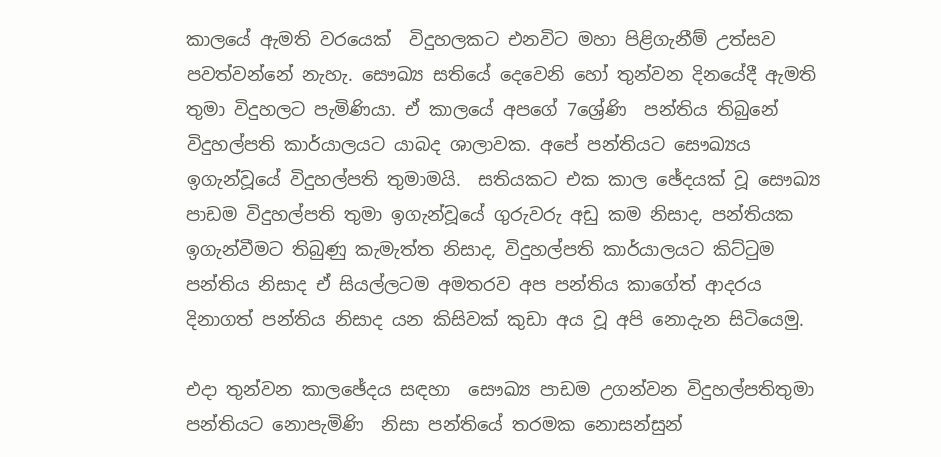කාලයේ ඇමති වරයෙක්  විදුහලකට එනවිට මහා පිළිගැනීම් උත්සව පවත්වන්නේ නැහැ. සෞඛ්‍ය සතියේ දෙවෙනි හෝ තුන්වන දිනයේදී ඇමති තුමා විදුහලට පැමිණියා. ඒ කාලයේ අපගේ 7ශ්‍රේණි  පන්තිය තිබුනේ විදුහල්පති කාර්යාලයට යාබද ශාලාවක. අපේ පන්තියට සෞඛ්‍යය ඉගැන්වූයේ විදුහල්පති තුමාමයි.  සතියකට එක කාල ඡේදයක් වූ සෞඛ්‍ය පාඩම විදුහල්පති තුමා ඉගැන්වූයේ ගුරුවරු අඩු කම නිසාද, පන්තියක ඉගැන්වීමට තිබුණු කැමැත්ත නිසාද, විදුහල්පති කාර්යාලයට කිට්ටුම පන්තිය නිසාද ඒ සියල්ලටම අමතරව අප පන්තිය කාගේත් ආදරය දිනාගත් පන්තිය නිසාද යන කිසිවක් කුඩා අය වූ අපි නොදැන සිටියෙමු.

එදා තුන්වන කාලඡේදය සඳහා  සෞඛ්‍ය පාඩම උගන්වන විදුහල්පතිතුමා පන්තියට නොපැමිණි  නිසා පන්තියේ තරමක නොසන්සුන්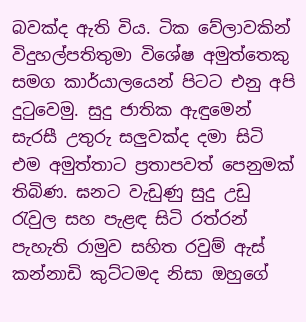බවක්ද ඇති විය. ටික වේලාවකින් විදුහල්පතිතුමා විශේෂ අමුත්තෙකු සමග කාර්යාලයෙන් පිටට එනු අපි දුටුවෙමු. සුදු ජාතික ඇඳුමෙන් සැරසී උතුරු සලුවක්ද දමා සිටි  එම අමුත්තාට ප්‍රතාපවත් පෙනුමක් තිබිණ. ඝනට වැඩුණු සුදු උඩු රැවුල සහ පැළඳ සිටි රත්රන්  පැහැති රාමුව සහිත රවුම් ඇස් කන්නාඩි කුට්ටමද නිසා ඔහුගේ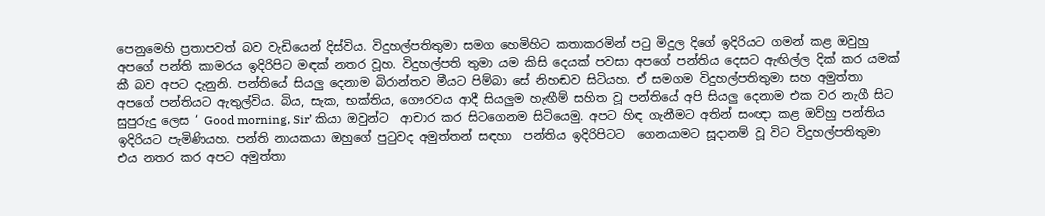පෙනුමෙහි ප්‍රතාපවත් බව වැඩියෙන් දිස්විය. විදුහල්පතිතුමා සමග හෙමිහිට කතාකරමින් පටු මිදුල දිගේ ඉදිරියට ගමන් කළ ඔවුහු  අපගේ පන්ති කාමරය ඉදිරිපිට මඳක් නතර වූහ. විදුහල්පති තුමා යම කිසි දෙයක් පවසා අපගේ පන්තිය දෙසට ඇඟිල්ල දික් කර යමක් කී බව අපට දැනුනි. පන්තියේ සියලු දෙනාම බිරාන්තව මීයට පිම්බා සේ නිහඬව සිටියහ. ඒ සමගම විදුහල්පතිතුමා සහ අමුත්තා අපගේ පන්තියට ඇතුල්විය. බිය, සැක, භක්තිය, ගෞරවය ආදී සියලුම හැඟීම් සහිත වූ පන්තියේ අපි සියලු දෙනාම එක වර නැගී සිට සුපුරුදු ලෙස ‘ Good morning, Sir’ කියා ඔවුන්ට  ආචාර කර සිටගෙනම සිටියෙමු. අපට හිඳ ගැනීමට අතින් සංඥා කළ ඔව්හු පන්තිය ඉදිරියට පැමිණියහ. පන්ති නායකයා ඔහුගේ පුටුවද අමුත්තන් සඳහා  පන්තිය ඉදිරිපිටට  ගෙනයාමට සූදානම් වූ විට විදුහල්පතිතුමා එය නතර කර අපට අමුත්තා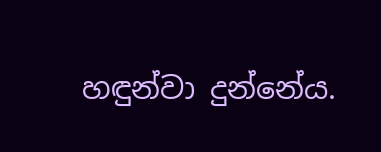හඳුන්වා දුන්නේය.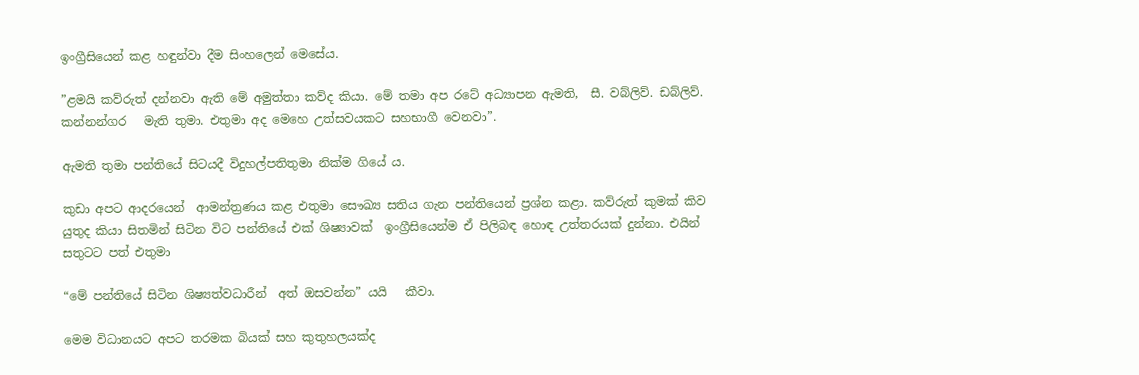ඉංග්‍රීසියෙන් කළ හඳුන්වා දීම සිංහලෙන් මෙසේය.

”ළමයි කව්රුත් දන්නවා ඇති මේ අමුත්තා කව්ද කියා. මේ තමා අප රටේ අධ්‍යාපන ඇමති,  සී. වබ්ලිව්. ඩබ්ලිව්. කන්නන්ගර   මැති තුමා. එතුමා අද මෙහෙ උත්සවයකට සහභාගී වෙනවා”.

ඇමති තුමා පන්තියේ සිටයදී විදුහල්පතිතුමා නික්ම ගියේ ය.

කුඩා අපට ආදරයෙන්  ආමන්ත්‍රණය කළ එතුමා සෞඛ්‍ය සතිය ගැන පන්තියෙන් ප්‍රශ්න කළා. කව්රුත් කුමක් කිව යුතුද කියා සිතමින් සිටින විට පන්තියේ එක් ශිෂ්‍යාවක්  ඉංග්‍රීසියෙන්ම ඒ පිලිබඳ හොඳ උත්තරයක් දුන්නා. එයින් සතුටට පත් එතුමා

“මේ පන්තියේ සිටින ශිෂ්‍යත්වධාරීන්  අත් ඔසවන්න” යයි   කීවා.

මෙම විධානයට අපට තරමක බියක් සහ කුතුහලයක්ද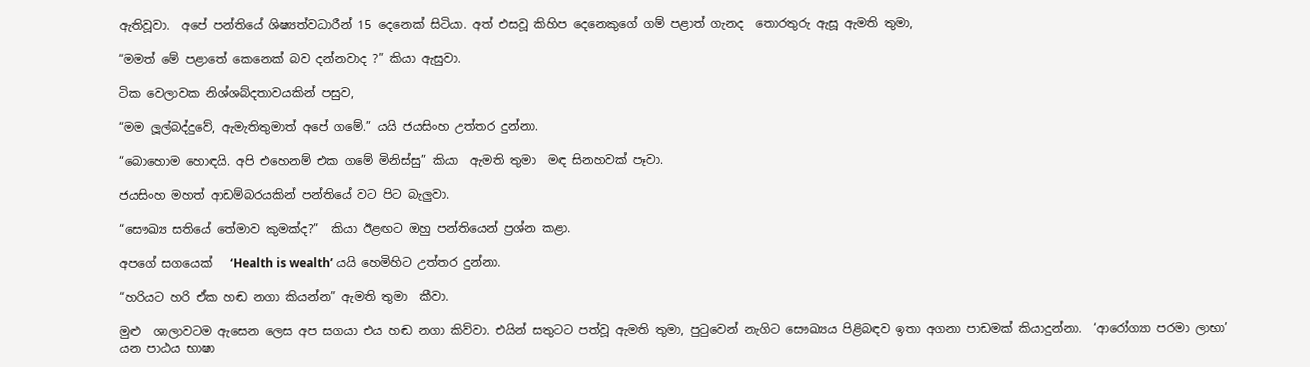ඇතිවූවා.  අපේ පන්තියේ ශිෂ්‍යත්වධාරීන් 15 දෙනෙක් සිටියා. අත් එසවූ කිහිප දෙනෙකුගේ ගම් පළාත් ගැනද  තොරතුරු ඇසූ ඇමති තුමා,

“මමත් මේ පළාතේ කෙනෙක් බව දන්නවාද ?” කියා ඇසුවා.

ටික වෙලාවක නිශ්ශබ්දතාවයකින් පසුව,

“මම ලූල්බද්දුවේ, ඇමැතිතුමාත් අපේ ගමේ.” යයි ජයසිංහ උත්තර දුන්නා.

“බොහොම හොඳයි. අපි එහෙනම් එක ගමේ මිනිස්සු” කියා  ඇමති තුමා  මඳ සිනහවක් පෑවා.

ජයසිංහ මහත් ආඩම්බරයකින් පන්තියේ වට පිට බැලුවා.

“සෞඛ්‍ය සතියේ තේමාව කුමක්ද?”  කියා ඊළඟට ඔහු පන්තියෙන් ප්‍රශ්න කළා.

අපගේ සගයෙක්   ‘Health is wealth’ යයි හෙමිහිට උත්තර දුන්නා.

“හරියට හරි ඒක හඬ නගා කියන්න” ඇමති තුමා  කීවා.

මුළු  ශාලාවටම ඇසෙන ලෙස අප සගයා එය හඬ නගා කිව්වා. එයින් සතුටට පත්වූ ඇමති තුමා, පුටුවෙන් නැගිට සෞඛ්‍යය පිළිබඳව ඉතා අගනා පාඩමක් කියාදුන්නා.  ‘ආරෝග්‍යා පරමා ලාභා’ යන පාඨය භාෂා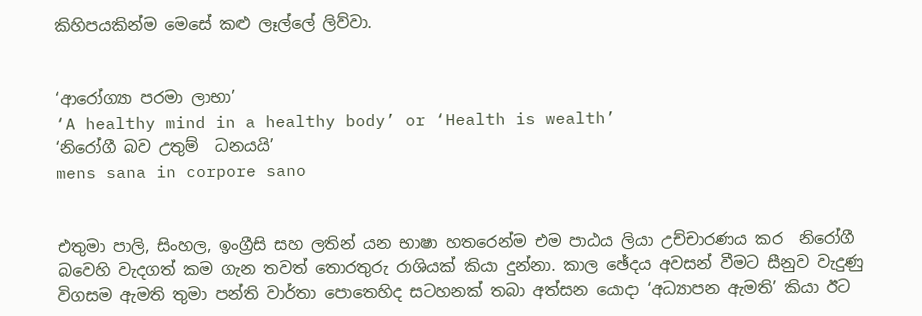කිහිපයකින්ම මෙසේ කළු ලෑල්ලේ ලිව්වා.


‘ආරෝග්‍යා පරමා ලාභා’
‘A healthy mind in a healthy body’ or ‘Health is wealth’
‘නිරෝගී බව උතුම්  ධනයයි’
mens sana in corpore sano


එතුමා පාලි, සිංහල, ඉංග්‍රීසි සහ ලතින් යන භාෂා හතරෙන්ම එම පාඨය ලියා උච්චාරණය කර  නිරෝගී බවෙහි වැදගත් කම ගැන තවත් තොරතුරු රාශියක් කියා දුන්නා. කාල ඡේදය අවසන් වීමට සීනුව වැදුණු විගසම ඇමති තුමා පන්ති වාර්තා පොතෙහිද සටහනක් තබා අත්සන යොදා ‘අධ්‍යාපන ඇමති’ කියා ඊට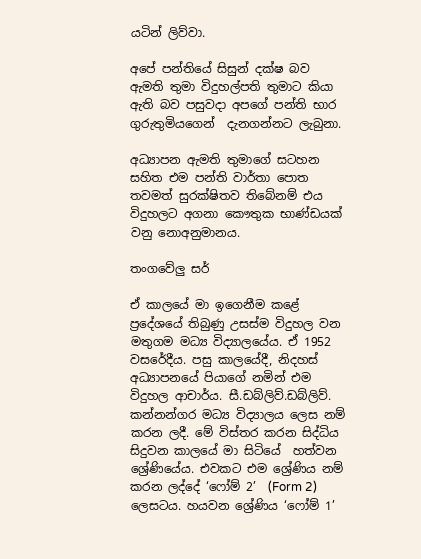යටින් ලිව්වා.

අපේ පන්තියේ සිසුන් දක්ෂ බව ඇමති තුමා විදුහල්පති තුමාට කියා ඇති බව පසුවදා අපගේ පන්ති භාර ගුරුතුමියගෙන්  දැනගන්නට ලැබුනා.

අධ්‍යාපන ඇමති තුමාගේ සටහන සහිත එම පන්ති වාර්තා පොත තවමත් සුරක්ෂිතව තිබේනම් එය විදුහලට අගනා කෞතුක භාණ්ඩයක් වනු නොඅනුමානය.

තංගවේලු සර්

ඒ කාලයේ මා ඉගෙනීම කළේ ප්‍රදේශයේ තිබුණු උසස්ම විදුහල වන මතුගම මධ්‍ය විද්‍යාලයේය. ඒ 1952 වසරේදීය. පසු කාලයේදී, නිදහස් අධ්‍යාපනයේ පියාගේ නමින් එම විදුහල ආචාර්ය. සී.ඩබ්ලිව්.ඩබ්ලිව්. කන්නන්ගර මධ්‍ය විද්‍යාලය ලෙස නම් කරන ලදී. මේ විස්තර කරන සිද්ධිය සිදුවන කාලයේ මා සිටියේ  හත්වන ශ්‍රේණියේය. එවකට එම ශ්‍රේණිය නම් කරන ලද්දේ ‘ෆෝම් 2’  (Form 2) ලෙසටය. හයවන ශ්‍රේණිය ‘ෆෝම් 1’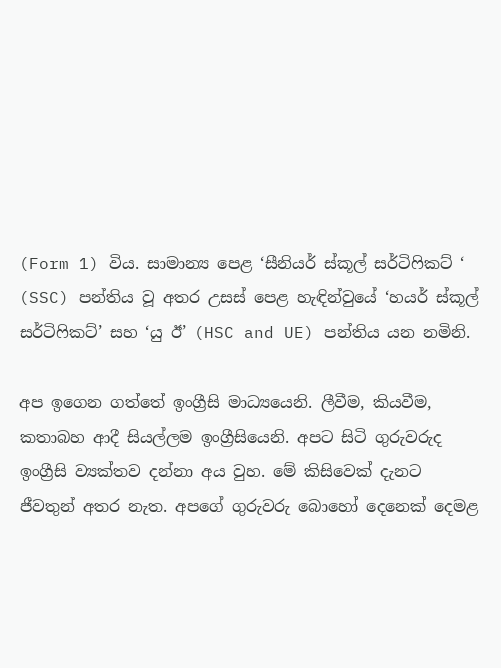(Form 1) විය. සාමාන්‍ය පෙළ ‘සීනියර් ස්කූල් සර්ටිෆිකට් ‘ (SSC) පන්තිය වූ අතර උසස් පෙළ හැඳින්වුයේ ‘හයර් ස්කූල් සර්ටිෆිකට්’ සහ ‘යු ඊ’ (HSC and UE) පන්තිය යන නමිනි.

අප ඉගෙන ගත්තේ ඉංග්‍රීසි මාධ්‍යයෙනි. ලීවීම, කියවීම, කතාබහ ආදී සියල්ලම ඉංග්‍රීසියෙනි. අපට සිටි ගුරුවරුද ඉංග්‍රීසි ව්‍යක්තව දන්නා අය වුහ. මේ කිසිවෙක් දැනට ජීවතුන් අතර නැත. අපගේ ගුරුවරු බොහෝ දෙනෙක් දෙමළ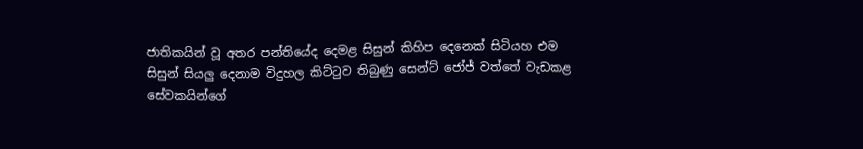ජාතිකයින් වූ අතර පන්තියේද දෙමළ සිසුන් කිහිප දෙනෙක් සිටියහ එම සිසුන් සියලු දෙනාම විදුහල කිට්ටුව තිබුණු සෙන්ට් ජෝජ් වත්තේ වැඩකළ සේවකයින්ගේ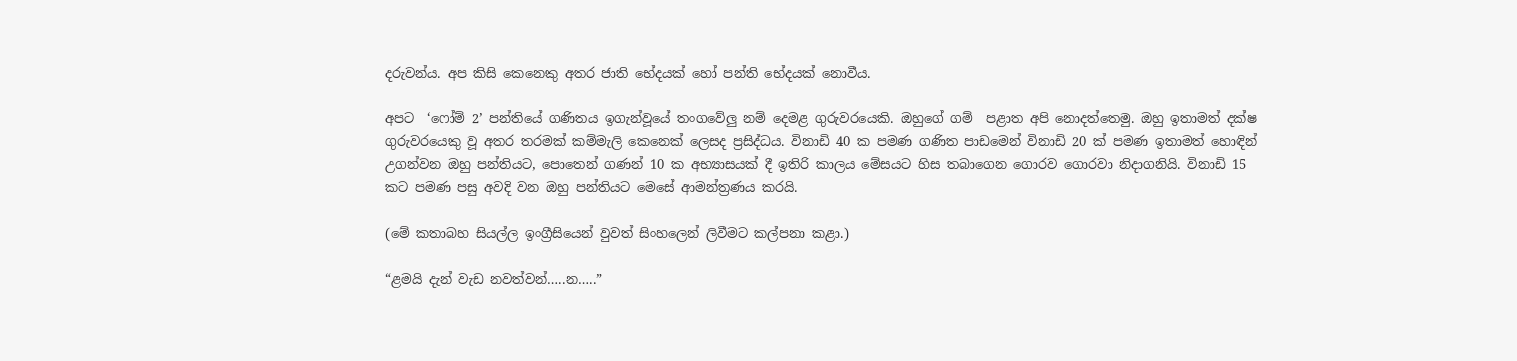දරුවන්ය. අප කිසි කෙනෙකු අතර ජාති භේදයක් හෝ පන්ති භේදයක් නොවීය.

අපට  ‘ෆෝම් 2’ පන්තියේ ගණිතය ඉගැන්වූයේ තංගවේලු නම් දෙමළ ගුරුවරයෙකි. ඔහුගේ ගම්  පළාත අපි නොදත්තෙමු. ඔහු ඉතාමත් දක්ෂ ගුරුවරයෙකු වූ අතර තරමක් කම්මැලි කෙනෙක් ලෙසද ප්‍රසිද්ධය. විනාඩි 40 ක පමණ ගණිත පාඩමෙන් විනාඩි 20 ක් පමණ ඉතාමත් හොඳින් උගන්වන ඔහු පන්තියට, පොතෙන් ගණන් 10 ක අභ්‍යාසයක් දී ඉතිරි කාලය මේසයට හිස තබාගෙන ගොරව ගොරවා නිදාගනියි. විනාඩි 15 කට පමණ පසු අවදි වන ඔහු පන්තියට මෙසේ ආමන්ත්‍රණය කරයි.

(මේ කතාබහ සියල්ල ඉංග්‍රීසියෙන් වුවත් සිංහලෙන් ලිවීමට කල්පනා කළා.)

“ළමයි දැන් වැඩ නවත්වන්…..න…..”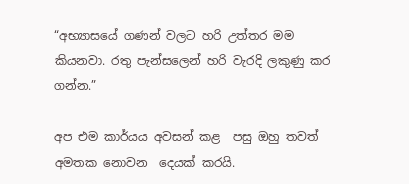“අභ්‍යාසයේ ගණන් වලට හරි උත්තර මම කියනවා. රතු පැන්සලෙන් හරි වැරදි ලකුණු කර ගන්න.”

අප එම කාර්යය අවසන් කළ  පසු ඔහු තවත් අමතක නොවන  දෙයක් කරයි.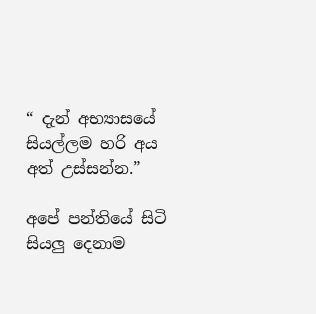“ දැන් අභ්‍යාසයේ සියල්ලම හරි අය අත් උස්සන්න.”

අපේ පන්තියේ සිටි සියලු දෙනාම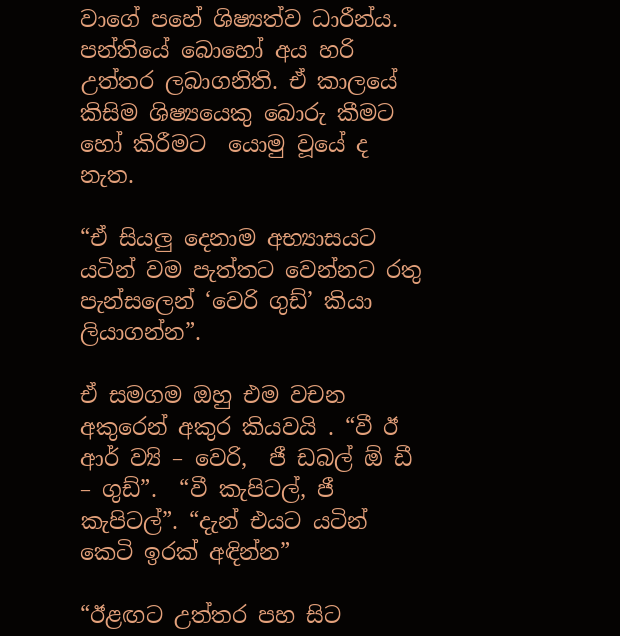වාගේ පහේ ශිෂ්‍යත්ව ධාරීන්ය.  පන්තියේ බොහෝ අය හරි උත්තර ලබාගනිති. ඒ කාලයේ කිසිම ශිෂ්‍යයෙකු බොරු කීමට හෝ කිරීමට  යොමු වූයේ ද  නැත.

“ඒ සියලු දෙනාම අභ්‍යාසයට යටින් වම පැත්තට වෙන්නට රතු පැන්සලෙන් ‘වෙරි ගුඩ්’ කියා ලියාගන්න”.

ඒ සමගම ඔහු එම වචන අකුරෙන් අකුර කියවයි . “වී ඊ ආර් ව්‍යි – වෙරි,  ජී ඩබල් ඕ ඩී – ගුඩ්”.  “වී කැපිටල්, ජී කැපිටල්”. “දැන් එයට යටින් කෙටි ඉරක් අඳින්න”

“ඊළඟට උත්තර පහ සිට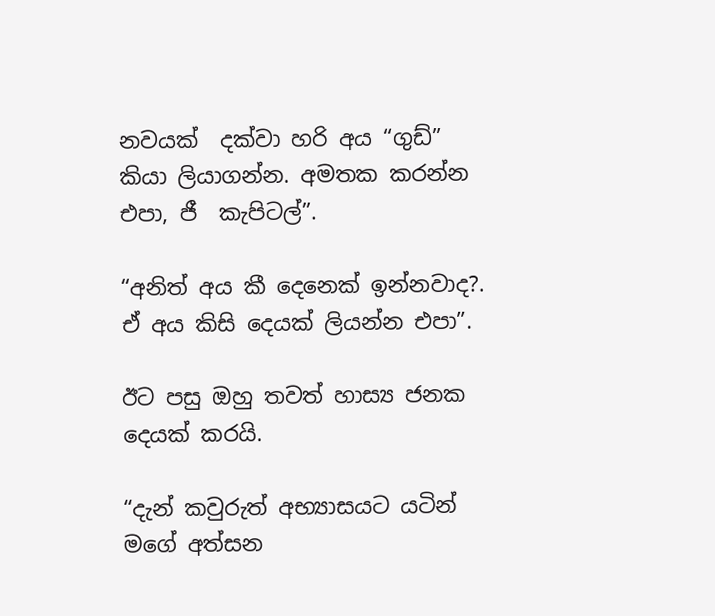නවයක්  දක්වා හරි අය “ගුඩ්” කියා ලියාගන්න. අමතක කරන්න එපා, ජී  කැපිටල්”.

“අනිත් අය කී දෙනෙක් ඉන්නවාද?. ඒ අය කිසි දෙයක් ලියන්න එපා”.

ඊට පසු ඔහු තවත් හාස්‍ය ජනක දෙයක් කරයි.

“දැන් කවුරුත් අභ්‍යාසයට යටින් මගේ අත්සන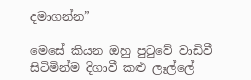දමාගන්න”

මෙසේ කියන ඔහු පුටුවේ වාඩිවී සිටිමින්ම දිගාවී කළු ලෑල්ලේ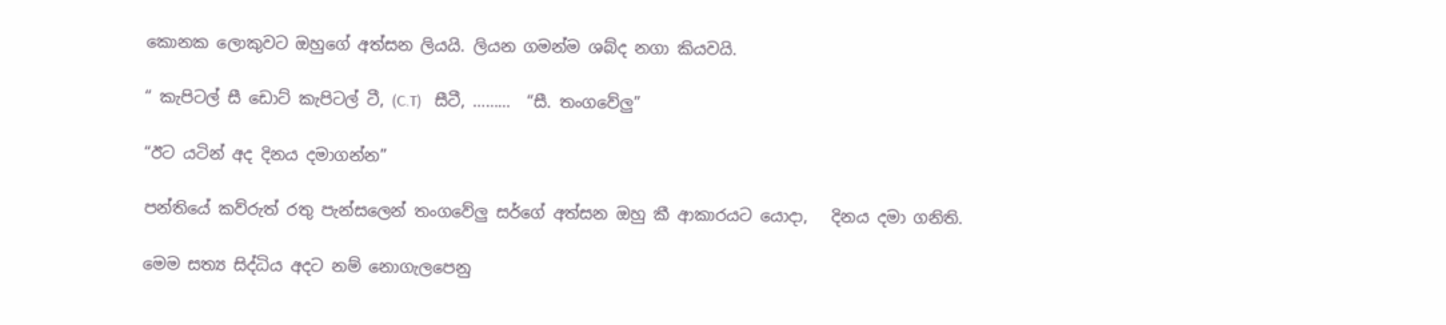කොනක ලොකුවට ඔහුගේ අත්සන ලියයි. ලියන ගමන්ම ශබ්ද නගා කියවයි.

“ කැපිටල් සී ඩොට් කැපිටල් ටී, (C.T)   සීටී, ………  “සී. තංගවේලු”

“ඊට යටින් අද දිනය දමාගන්න”

පන්තියේ කව්රුත් රතු පැන්සලෙන් තංගවේලු සර්ගේ අත්සන ඔහු කී ආකාරයට යොදා,   දිනය දමා ගනිති.

මෙම සත්‍ය සිද්ධිය අදට නම් නොගැලපෙනු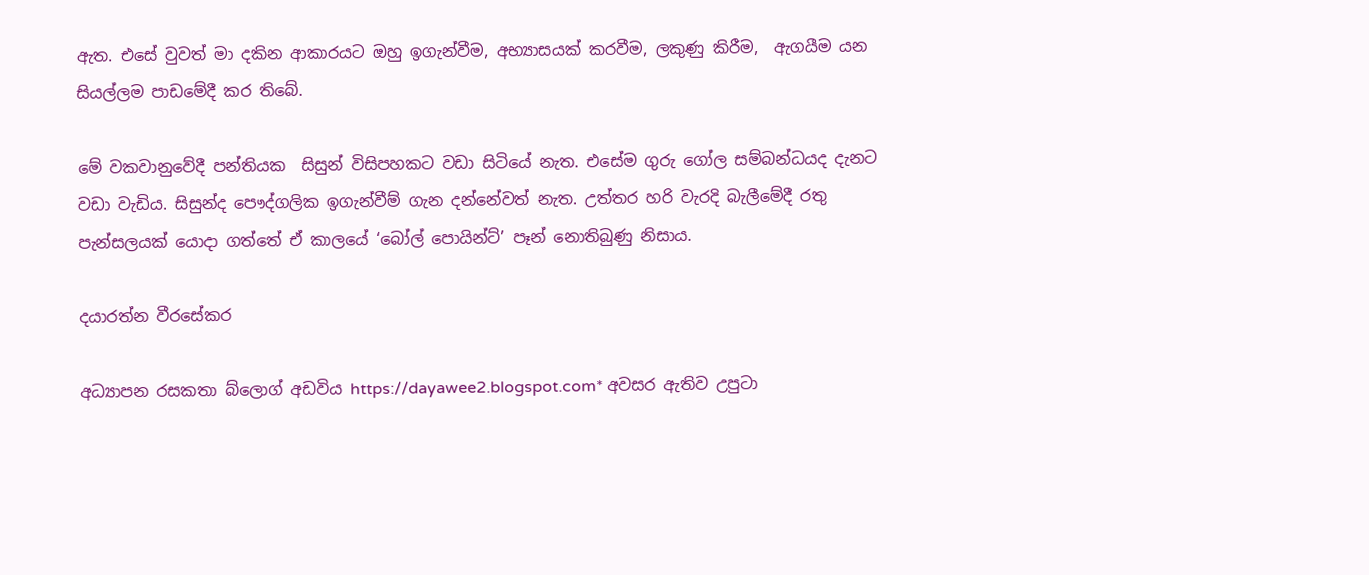ඇත. එසේ වුවත් මා දකින ආකාරයට ඔහු ඉගැන්වීම, අභ්‍යාසයක් කරවීම, ලකුණු කිරීම,  ඇගයීම යන සියල්ලම පාඩමේදී කර තිබේ.

මේ වකවානුවේදී පන්තියක  සිසුන් විසිපහකට වඩා සිටියේ නැත. එසේම ගුරු ගෝල සම්බන්ධයද දැනට වඩා වැඩිය. සිසුන්ද පෞද්ගලික ඉගැන්වීම් ගැන දන්නේවත් නැත. උත්තර හරි වැරදි බැලීමේදී රතු පැන්සලයක් යොදා ගත්තේ ඒ කාලයේ ‘බෝල් පොයින්ට්’ පෑන් නොතිබුණු නිසාය.

දයාරත්න වීරසේකර

අධ්‍යාපන රසකතා බ්ලොග් අඩවිය https://dayawee2.blogspot.com* අවසර ඇතිව උපුටා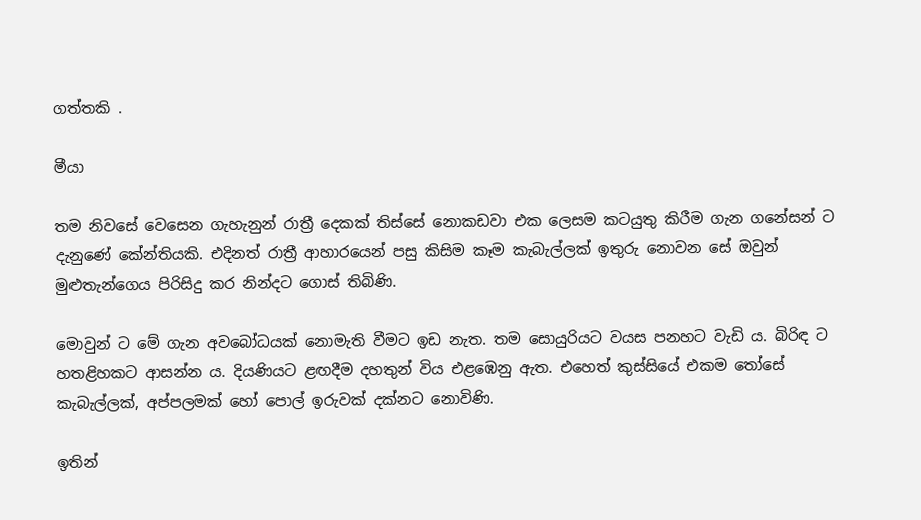ගත්තකි .

මීයා

තම නිවසේ වෙසෙන ගැහැනුන් රාත්‍රී දෙකක් තිස්සේ නොකඩවා එක ලෙසම කටයුතු කිරීම ගැන ගනේසන් ට දැනුණේ කේන්තියකි. එදිනත් රාත්‍රී ආහාරයෙන් පසු කිසිම කෑම කැබැල්ලක් ඉතුරු නොවන සේ ඔවුන් මුළුතැන්ගෙය පිරිසිදු කර නින්දට ගොස් තිබිණි.

මොවුන් ට මේ ගැන අවබෝධයක් නොමැති වීමට ඉඩ නැත. තම සොයුරියට වයස පනහට වැඩි ය. බිරිඳ ට හතළිහකට ආසන්න ය. දියණියට ළඟදීම දහතුන් විය එළඹෙනු ඇත. එහෙත් කුස්සියේ එකම තෝසේ කැබැල්ලක්, අප්පලමක් හෝ පොල් ඉරුවක් දක්නට නොවිණි.

ඉතින්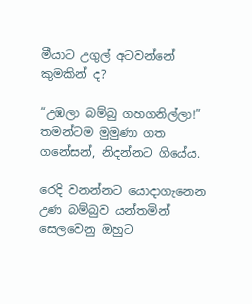මීයාට උගුල් අටවන්නේ කුමකින් ද?

“උඹලා බම්බු ගහගනිල්ලා!” තමන්ටම මුමුණා ගත ගනේසන්, නිදන්නට ගියේය.

රෙදි වනන්නට යොදාගැනෙන උණ බම්බුව යන්තමින් සෙලවෙනු ඔහුට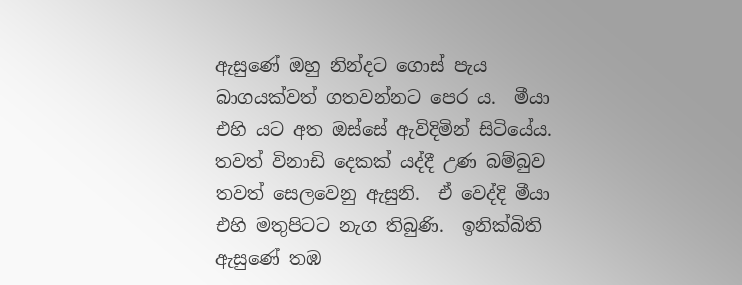ඇසුණේ ඔහු නින්දට ගොස් පැය බාගයක්වත් ගතවන්නට පෙර ය.  මීයා එහි යට අත ඔස්සේ ඇවිදිමින් සිටියේය. තවත් විනාඩි දෙකක් යද්දී උණ බම්බුව තවත් සෙලවෙනු ඇසුනි.  ඒ වෙද්දි මීයා එහි මතුපිටට නැග තිබුණි.  ඉනික්බිති ඇසුණේ තඹ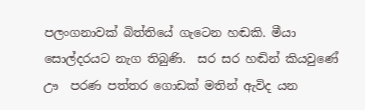පලංගනාවක් බිත්තියේ ගැටෙන හඬකි. මීයා සොල්දරයට නැග තිබුණි.  සර සර හඬින් කියවුණේ ඌ  පරණ පත්තර ගොඩක් මතින් ඇවිද යන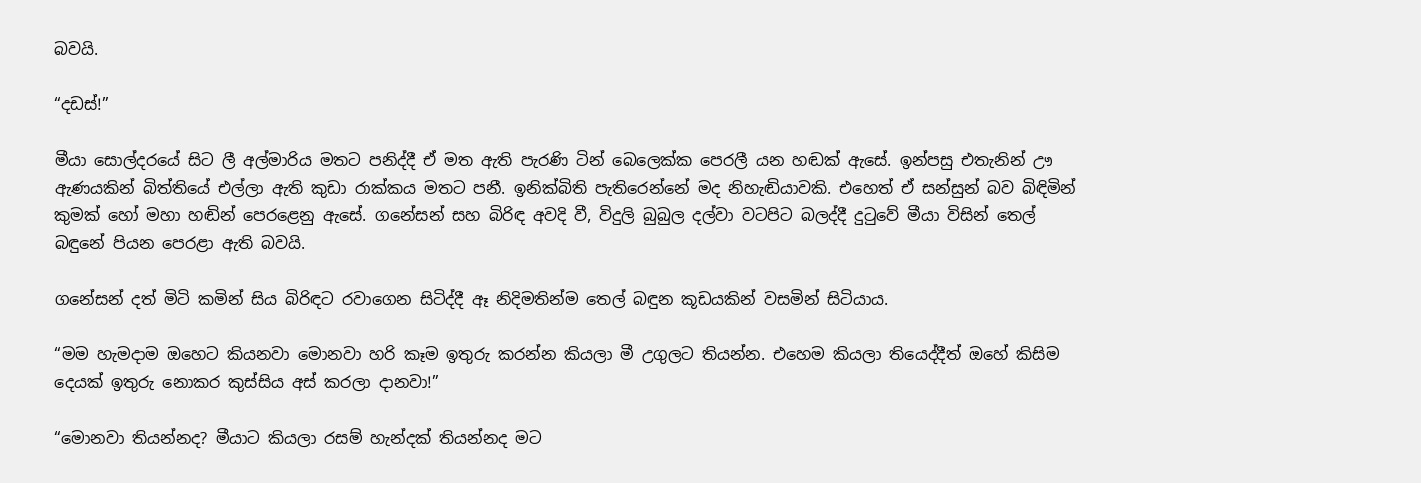බවයි.

“දඩස්!”

මීයා සොල්දරයේ සිට ලී අල්මාරිය මතට පනිද්දී ඒ මත ඇති පැරණි ටින් බෙලෙක්ක පෙරලී යන හඬක් ඇසේ. ඉන්පසු එතැනින් ඌ ඇණයකින් බිත්තියේ එල්ලා ඇති කුඩා රාක්කය මතට පනී. ඉනික්බිති පැතිරෙන්නේ මද නිහැඬියාවකි. එහෙත් ඒ සන්සුන් බව බිඳිමින් කුමක් හෝ මහා හඬින් පෙරළෙනු ඇසේ. ගනේසන් සහ බිරිඳ අවදි වී, විදුලි බුබුල දල්වා වටපිට බලද්දී දුටුවේ මීයා විසින් තෙල් බඳුනේ පියන පෙරළා ඇති බවයි.

ගනේසන් දත් මිටි කමින් සිය බිරිඳට රවාගෙන සිටිද්දී ඈ නිදිමතින්ම තෙල් බඳුන කූඩයකින් වසමින් සිටියාය.

“මම හැමදාම ඔහෙට කියනවා මොනවා හරි කෑම ඉතුරු කරන්න කියලා මී උගුලට තියන්න. එහෙම කියලා තියෙද්දීත් ඔහේ කිසිම දෙයක් ඉතුරු නොකර කුස්සිය අස් කරලා දානවා!”

“මොනවා තියන්නද? මීයාට කියලා රසම් හැන්දක් තියන්නද මට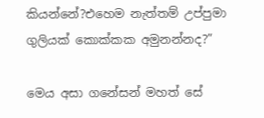කියන්නේ?එහෙම නැත්තම් උප්පුමා ගුලියක් කොක්කක අමුනන්නද?”

මෙය අසා ගනේසන් මහත් සේ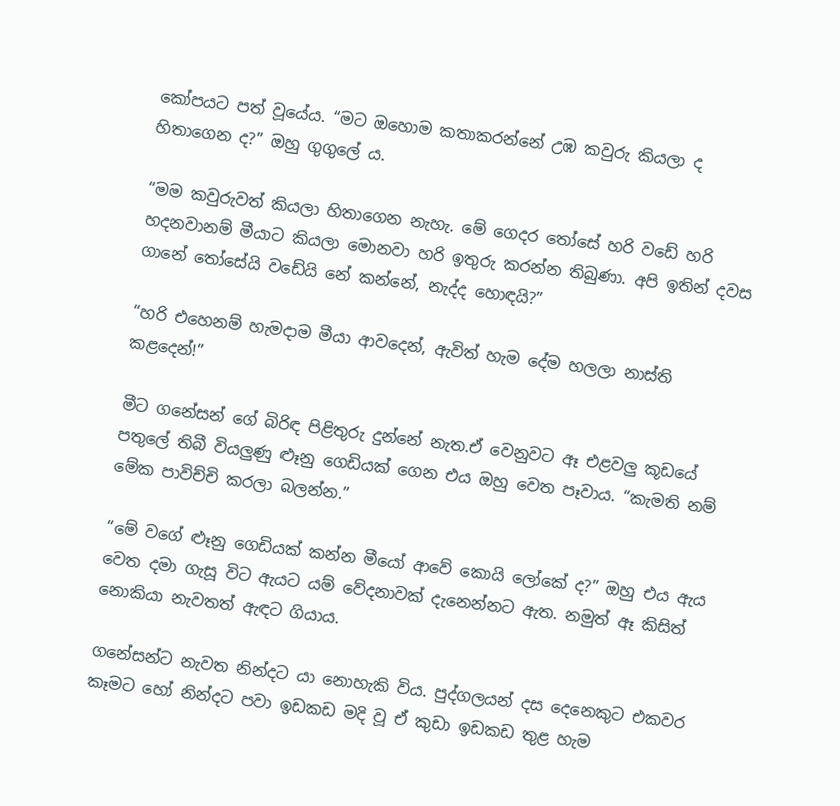කෝපයට පත් වූයේය. “මට ඔහොම කතාකරන්නේ උඹ කවුරු කියලා ද හිතාගෙන ද?” ඔහු ගුගුලේ ය.

“මම කවුරුවත් කියලා හිතාගෙන නැහැ. මේ ගෙදර තෝසේ හරි වඩේ හරි හදනවානම් මීයාට කියලා මොනවා හරි ඉතුරු කරන්න තිබුණා. අපි ඉතින් දවස ගානේ තෝසේයි වඩේයි නේ කන්නේ, නැද්ද හොඳයි?”

“හරි එහෙනම් හැමදාම මීයා ආවදෙන්, ඇවිත් හැම දේම හලලා නාස්ති කළදෙන්!”

මීට ගනේසන් ගේ බිරිඳ පිළිතුරු දුන්නේ නැත.ඒ වෙනුවට ඈ එළවලු කූඩයේ පතුලේ තිබී වියලුණු ළූනු ගෙඩියක් ගෙන එය ඔහු වෙත පෑවාය. “කැමති නම් මේක පාවිච්චි කරලා බලන්න.”

“මේ වගේ ළූනු ගෙඩියක් කන්න මීයෝ ආවේ කොයි ලෝකේ ද?” ඔහු එය ඇය වෙත දමා ගැසූ විට ඇයට යම් වේදනාවක් දැනෙන්නට ඇත. නමුත් ඈ කිසිත් නොකියා නැවතත් ඇඳට ගියාය.

ගනේසන්ට නැවත නින්දට යා නොහැකි විය. පුද්ගලයන් දස දෙනෙකුට එකවර කෑමට හෝ නින්දට පවා ඉඩකඩ මදි වූ ඒ කුඩා ඉඩකඩ තුළ හැම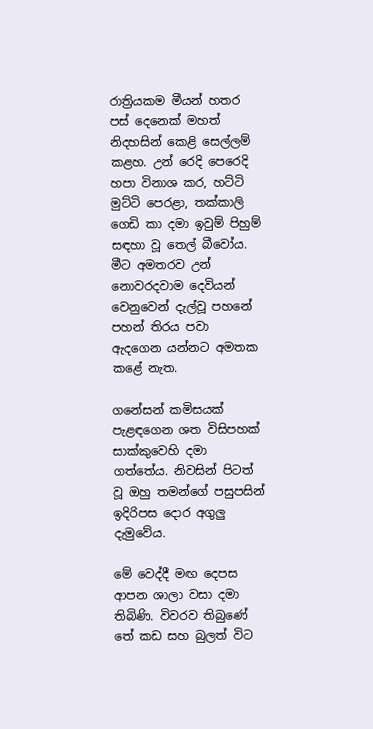රාත්‍රියකම මීයන් හතර පස් දෙනෙක් මහත් නිදහසින් කෙළි සෙල්ලම් කළහ. උන් රෙදි පෙරෙදි හපා විනාශ කර, හට්ටි මුට්ටි පෙරළා, තක්කාලි ගෙඩි කා දමා ඉවුම් පිහුම් සඳහා වූ තෙල් බීවෝය. මීට අමතරව උන් නොවරදවාම දෙවියන් වෙනුවෙන් දැල්වූ පහනේ පහන් තිරය පවා ඇදගෙන යන්නට අමතක කළේ නැත.

ගනේසන් කමිසයක් පැළඳගෙන ශත විසිපහක් සාක්කුවෙහි දමා ගත්තේය. නිවසින් පිටත් වූ ඔහු තමන්ගේ පසුපසින් ඉදිරිපස දොර අගුලු දැමුවේය.

මේ වෙද්දී මඟ දෙපස ආපන ශාලා වසා දමා තිබිණි. විවරව තිබුණේ තේ කඩ සහ බුලත් විට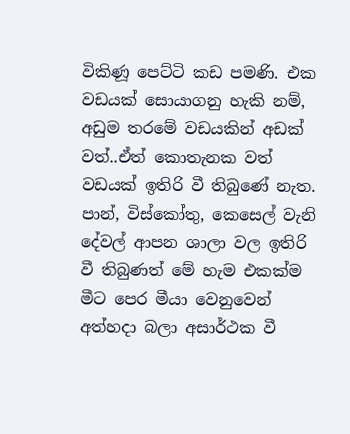විකිණූ පෙට්ටි කඩ පමණි. එක වඩයක් සොයාගනු හැකි නම්, අඩුම තරමේ වඩයකින් අඩක් වත්..ඒත් කොතැනක වත් වඩයක් ඉතිරි වී තිබුණේ නැත. පාන්, විස්කෝතු, කෙසෙල් වැනි දේවල් ආපන ශාලා වල ඉතිරි වී තිබුණත් මේ හැම එකක්ම මීට පෙර මීයා වෙනුවෙන් අත්හදා බලා අසාර්ථක වී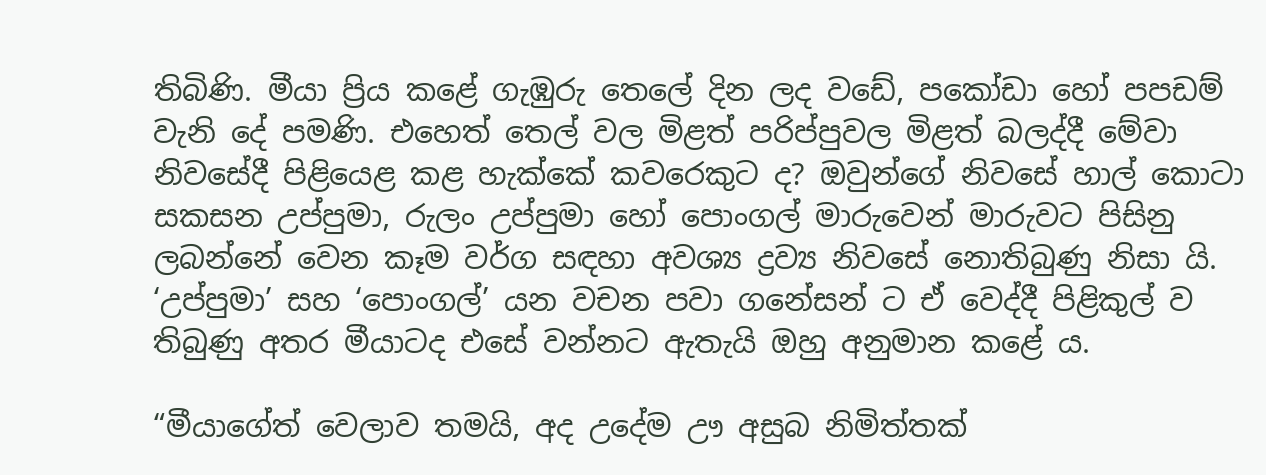තිබිණි. මීයා ප්‍රිය කළේ ගැඹුරු තෙලේ දින ලද වඩේ, පකෝඩා හෝ පපඩම් වැනි දේ පමණි. එහෙත් තෙල් වල මිළත් පරිප්පුවල මිළත් බලද්දී මේවා නිවසේදී පිළියෙළ කළ හැක්කේ කවරෙකුට ද? ඔවුන්ගේ නිවසේ හාල් කොටා සකසන උප්පුමා, රුලං උප්පුමා හෝ පොංගල් මාරුවෙන් මාරුවට පිසිනු ලබන්නේ වෙන කෑම වර්ග සඳහා අවශ්‍ය ද්‍රව්‍ය නිවසේ නොතිබුණු නිසා යි. ‘උප්පුමා’ සහ ‘පොංගල්’ යන වචන පවා ගනේසන් ට ඒ වෙද්දී පිළිකුල් ව තිබුණු අතර මීයාටද එසේ වන්නට ඇතැයි ඔහු අනුමාන කළේ ය.

“මීයාගේත් වෙලාව තමයි, අද උදේම ඌ අසුබ නිමිත්තක්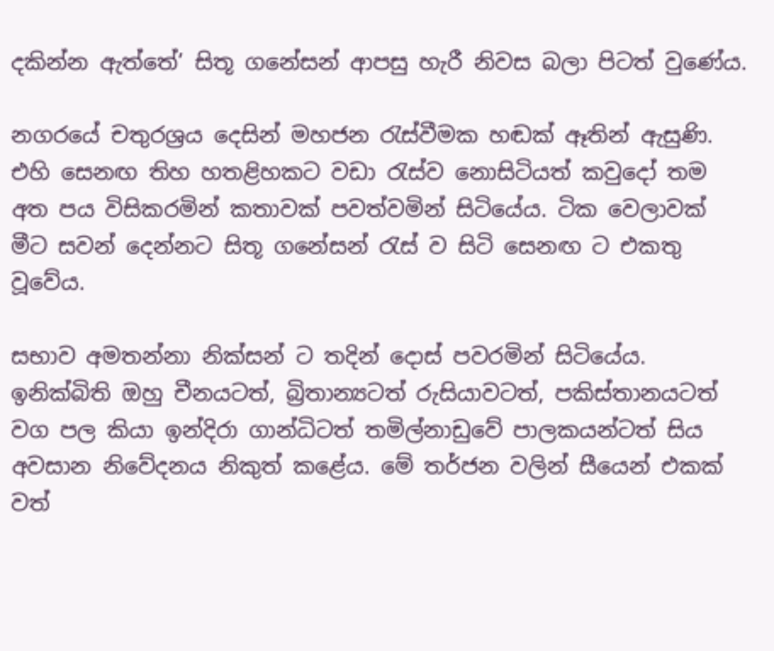දකින්න ඇත්තේ’ සිතූ ගනේසන් ආපසු හැරී නිවස බලා පිටත් වුණේය.

නගරයේ චතුරශ්‍රය දෙසින් මහජන රැස්වීමක හඬක් ඈතින් ඇසුණි. එහි සෙනඟ තිහ හතළිහකට වඩා රැස්ව නොසිටියත් කවුදෝ තම අත පය විසිකරමින් කතාවක් පවත්වමින් සිටියේය. ටික වෙලාවක් මීට සවන් දෙන්නට සිතූ ගනේසන් රැස් ව සිටි සෙනඟ ට එකතු වූවේය.

සභාව අමතන්නා නික්සන් ට තදින් දොස් පවරමින් සිටියේය. ඉනික්බිති ඔහු චීනයටත්, බ්‍රිතාන්‍යටත් රුසියාවටත්, පකිස්තානයටත් වග පල කියා ඉන්දිරා ගාන්ධිටත් තමිල්නාඩුවේ පාලකයන්ටත් සිය අවසාන නිවේදනය නිකුත් කළේය. මේ තර්ජන වලින් සීයෙන් එකක් වත්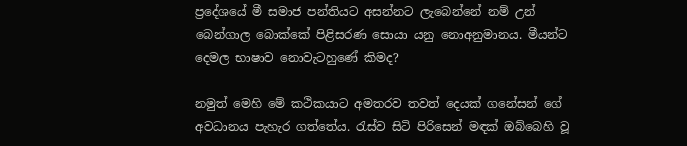ප්‍රදේශයේ මී සමාජ පන්තියට අසන්නට ලැබෙන්නේ නම් උන් බෙන්ගාල බොක්කේ පිළිසරණ සොයා යනු නොඅනුමානය. මීයන්ට දෙමල භාෂාව නොවැටහුණේ කිමද?

නමුත් මෙහි මේ කථිකයාට අමතරව තවත් දෙයක් ගනේසන් ගේ අවධානය පැහැර ගත්තේය. රැස්ව සිටි පිරිසෙන් මඳක් ඔබ්බෙහි වූ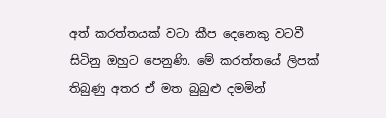අත් කරත්තයක් වටා කීප දෙනෙකු වටවී සිටිනු ඔහුට පෙනුණි. මේ කරත්තයේ ලිපක් තිබුණු අතර ඒ මත බුබුළු දමමින්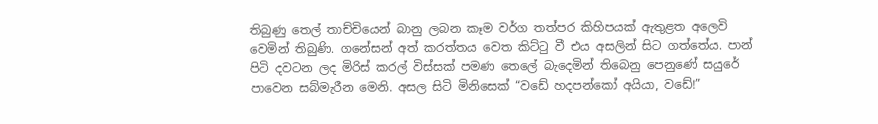තිබුණු තෙල් තාච්චියෙන් බානු ලබන කෑම වර්ග තත්පර කිහිපයක් ඇතුළත අලෙවි වෙමින් තිබුණි. ගනේසන් අත් කරත්තය වෙත කිට්ටු වී එය අසලින් සිට ගත්තේය. පාන් පිටි දවටන ලද මිරිස් කරල් විස්සක් පමණ තෙලේ බැදෙමින් තිබෙනු පෙනුණේ සයුරේ පාවෙන සබ්මැරීන මෙනි. අසල සිටි මිනිසෙක් “වඩේ හදපන්කෝ අයියා, වඩේ!”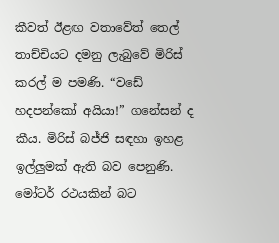කීවත් ඊළඟ වතාවේත් තෙල් තාච්චියට දමනු ලැබුවේ මිරිස් කරල් ම පමණි. “වඩේ හදපන්කෝ අයියා!” ගනේසන් ද කීය. මිරිස් බජ්ජි සඳහා ඉහළ ඉල්ලුමක් ඇති බව පෙනුණි. මෝටර් රථයකින් බට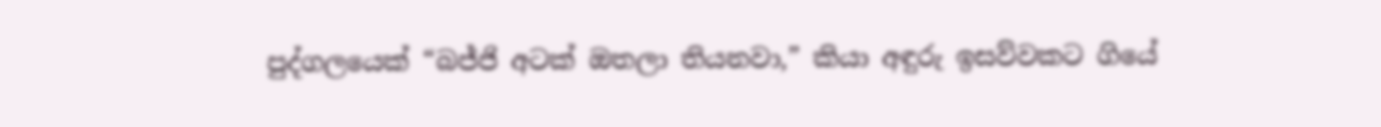පුද්ගලයෙක් “බජ්ජි අටක් ඔතලා තියනවා,” කියා අඳුරු ඉසව්වකට ගියේ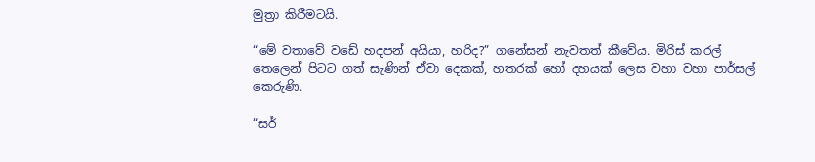මුත්‍රා කිරීමටයි.

“මේ වතාවේ වඩේ හදපන් අයියා, හරිද?” ගනේසන් නැවතත් කීවේය. මිරිස් කරල් තෙලෙන් පිටට ගත් සැණින් ඒවා දෙකක්, හතරක් හෝ දහයක් ලෙස වහා වහා පාර්සල් කෙරුණි.

“සර්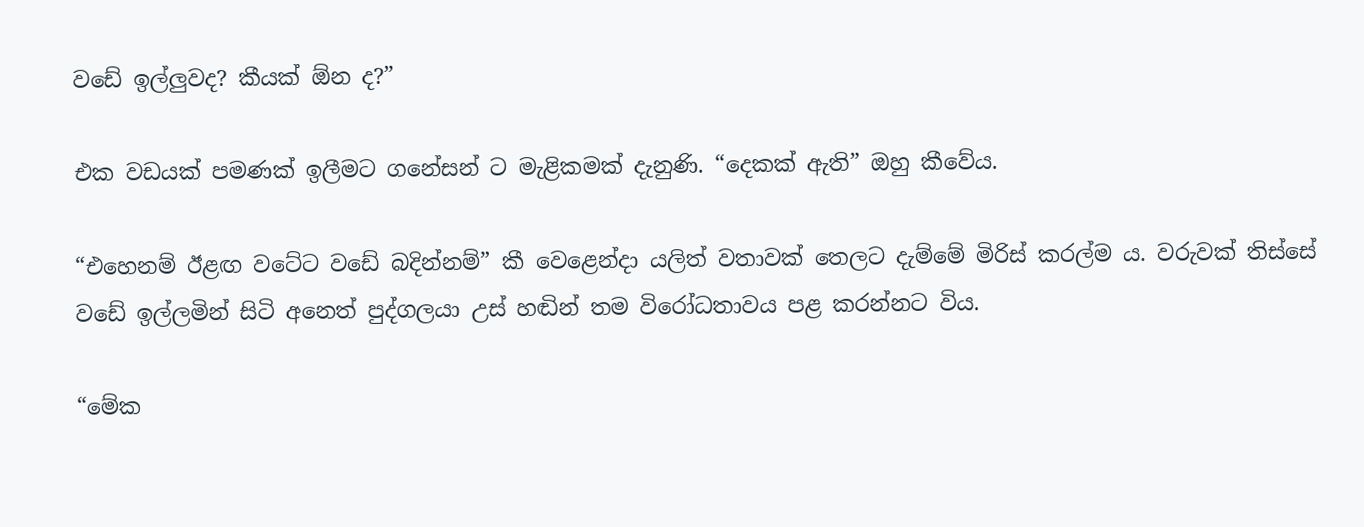වඩේ ඉල්ලුවද? කීයක් ඕන ද?”

එක වඩයක් පමණක් ඉලීමට ගනේසන් ට මැළිකමක් දැනුණි. “දෙකක් ඇති” ඔහු කීවේය.

“එහෙනම් ඊළඟ වටේට වඩේ බදින්නම්” කී වෙළෙන්දා යලිත් වතාවක් තෙලට දැම්මේ මිරිස් කරල්ම ය. වරුවක් තිස්සේ වඩේ ඉල්ලමින් සිටි අනෙත් පුද්ගලයා උස් හඬින් තම විරෝධතාවය පළ කරන්නට විය.

“මේක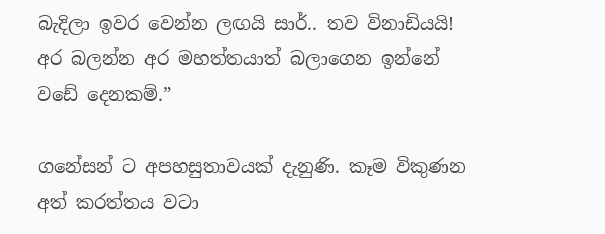බැදිලා ඉවර වෙන්න ලඟයි සාර්.. තව විනාඩියයි! අර බලන්න අර මහත්තයාත් බලාගෙන ඉන්නේ වඩේ දෙනකම්.”

ගනේසන් ට අපහසුතාවයක් දැනුණි. කෑම විකුණන අත් කරත්තය වටා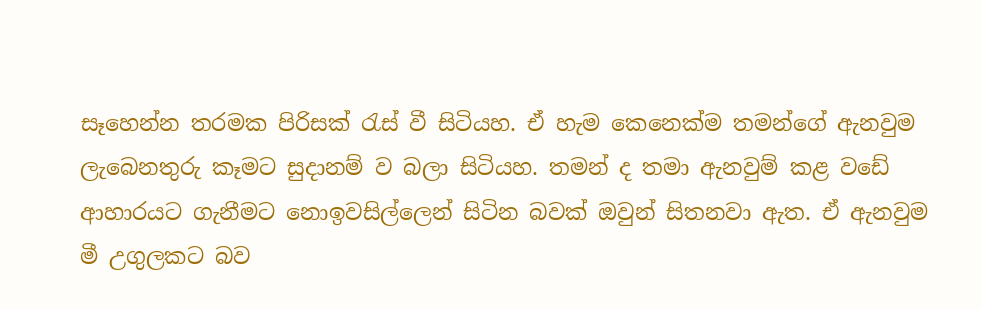සෑහෙන්න තරමක පිරිසක් රැස් වී සිටියහ. ඒ හැම කෙනෙක්ම තමන්ගේ ඇනවුම ලැබෙනතුරු කෑමට සුදානම් ව බලා සිටියහ. තමන් ද තමා ඇනවුම් කළ වඩේ ආහාරයට ගැනීමට නොඉවසිල්ලෙන් සිටින බවක් ඔවුන් සිතනවා ඇත. ඒ ඇනවුම මී උගුලකට බව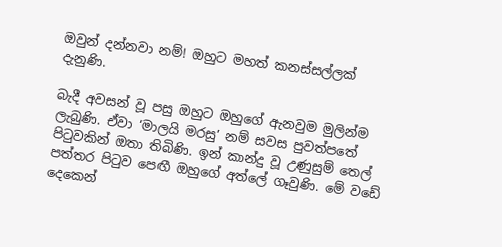ඔවුන් දන්නවා නම්! ඔහුට මහත් කනස්සල්ලක් දැනුණි.

බැදී අවසන් වූ පසු ඔහුට ඔහුගේ ඇනවුම මුලින්ම ලැබුණි. ඒවා ‘මාලයි මරසු’ නම් සවස පුවත්පතේ පිටුවකින් ඔතා තිබිණි. ඉන් කාන්දු වූ උණුසුම් තෙල් පත්තර පිටුව පෙඟී ඔහුගේ අත්ලේ ගෑවුණි. මේ වඩේ දෙකෙන්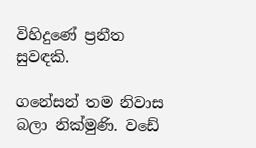විහිදුණේ ප්‍රනීත සුවඳකි.

ගනේසන් තම නිවාස බලා නික්මුණි. වඩේ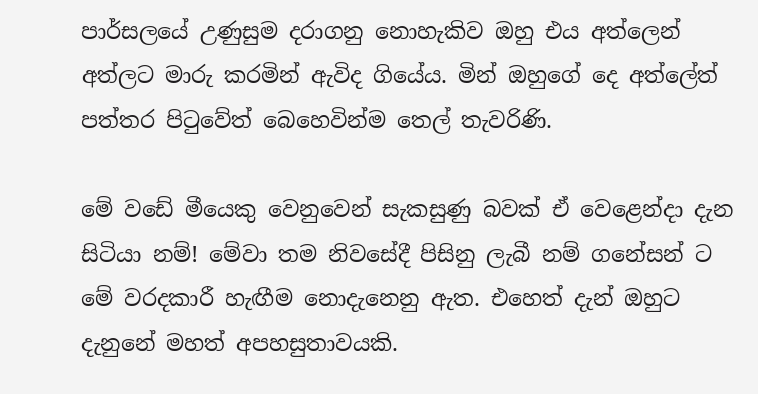පාර්සලයේ උණුසුම දරාගනු නොහැකිව ඔහු එය අත්ලෙන් අත්ලට මාරු කරමින් ඇවිද ගියේය. මින් ඔහුගේ දෙ අත්ලේත් පත්තර පිටුවේත් බෙහෙවින්ම තෙල් තැවරිණි.

මේ වඩේ මීයෙකු වෙනුවෙන් සැකසුණු බවක් ඒ වෙළෙන්දා දැන සිටියා නම්! මේවා තම නිවසේදී පිසිනු ලැබී නම් ගනේසන් ට මේ වරදකාරී හැඟීම නොදැනෙනු ඇත. එහෙත් දැන් ඔහුට දැනුනේ මහත් අපහසුතාවයකි.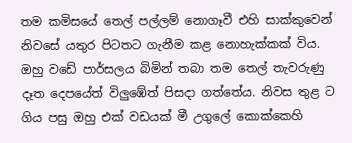තම කමිසයේ තෙල් පල්ලම් නොගෑවී එහි සාක්කුවෙන් නිවසේ යතුර පිටතට ගැනීම කළ නොහැක්කක් විය. ඔහු වඩේ පාර්සලය බිමින් තබා තම තෙල් තැවරුණු දෑත දෙපයේත් විලුඹේත් පිසදා ගත්තේය. නිවස තුළ ට ගිය පසු ඔහු එක් වඩයක් මී උගුලේ කොක්කෙහි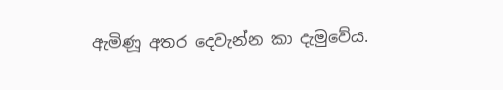ඇමිණූ අතර දෙවැන්න කා දැමුවේය.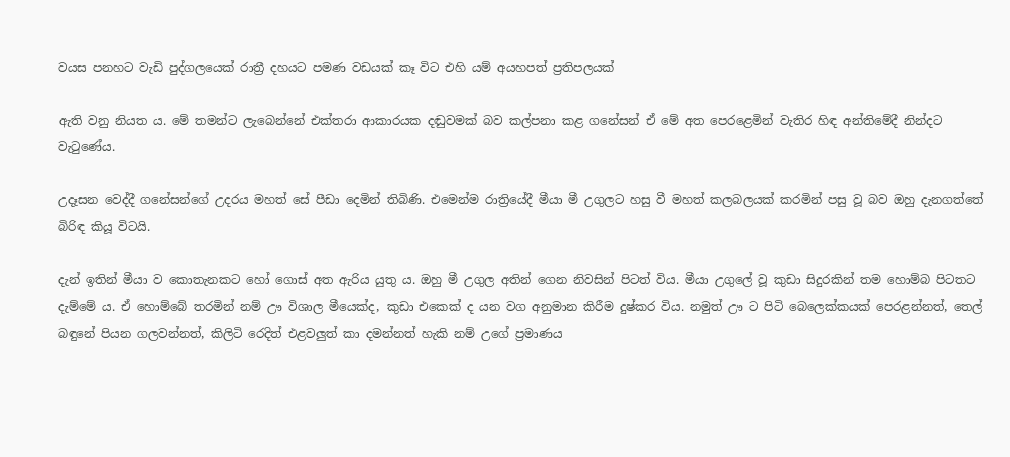වයස පනහට වැඩි පුද්ගලයෙක් රාත්‍රී දහයට පමණ වඩයක් කෑ විට එහි යම් අයහපත් ප්‍රතිපලයක්

ඇති වනු නියත ය. මේ තමන්ට ලැබෙන්නේ එක්තරා ආකාරයක දඬුවමක් බව කල්පනා කළ ගනේසන් ඒ මේ අත පෙරළෙමින් වැතිර හිඳ අන්තිමේදී නින්දට වැටුණේය.

උදෑසන වෙද්දී ගනේසන්ගේ උදරය මහත් සේ පීඩා දෙමින් තිබිණි. එමෙන්ම රාත්‍රියේදී මීයා මී උගුලට හසු වී මහත් කලබලයක් කරමින් පසු වූ බව ඔහු දැනගත්තේ බිරිඳ කියූ විටයි.

දැන් ඉතින් මීයා ව කොතැනකට හෝ ගොස් අත ඇරිය යුතු ය. ඔහු මී උගුල අතින් ගෙන නිවසින් පිටත් විය. මීයා උගුලේ වූ කුඩා සිදුරකින් තම හොම්බ පිටතට දැම්මේ ය. ඒ හොම්බේ තරමින් නම් ඌ විශාල මීයෙක්ද, කුඩා එකෙක් ද යන වග අනුමාන කිරීම දුෂ්කර විය. නමුත් ඌ ට පිටි බෙලෙක්කයක් පෙරළන්නත්, තෙල් බඳුනේ පියන ගලවන්නත්, කිලිටි රෙදිත් එළවලුත් කා දමන්නත් හැකි නම් උගේ ප්‍රමාණය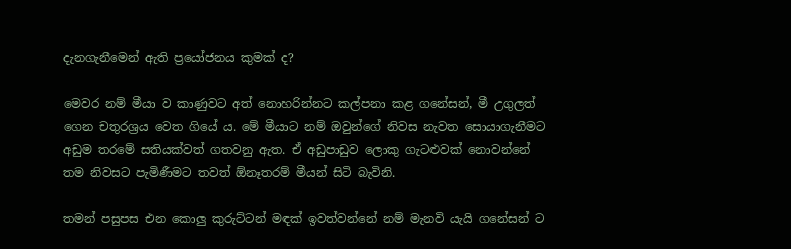දැනගැනීමෙන් ඇති ප්‍රයෝජනය කුමක් ද?

මෙවර නම් මීයා ව කාණුවට අත් නොහරින්නට කල්පනා කළ ගනේසන්, මී උගුලත් ගෙන චතුරශ්‍රය වෙත ගියේ ය. මේ මීයාට නම් ඔවුන්ගේ නිවස නැවත සොයාගැනීමට අඩුම තරමේ සතියක්වත් ගතවනු ඇත. ඒ අඩුපාඩුව ලොකු ගැටළුවක් නොවන්නේ තම නිවසට පැමිණීමට තවත් ඕනෑතරම් මීයන් සිටි බැවිනි.

තමන් පසුපස එන කොලු කුරුට්ටන් මඳක් ඉවත්වන්නේ නම් මැනවි යැයි ගනේසන් ට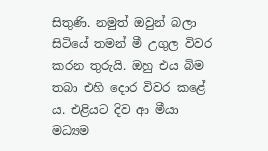සිතුණි. නමුත් ඔවුන් බලා සිටියේ තමන් මී උගුල විවර කරන තුරුයි. ඔහු එය බිම තබා එහි දොර විවර කළේ ය. එළියට දිව ආ මීයා මධ්‍යම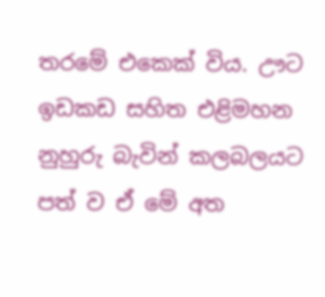තරමේ එකෙක් විය. ඌට ඉඩකඩ සහිත එළිමහන නුහුරු බැවින් කලබලයට පත් ව ඒ මේ අත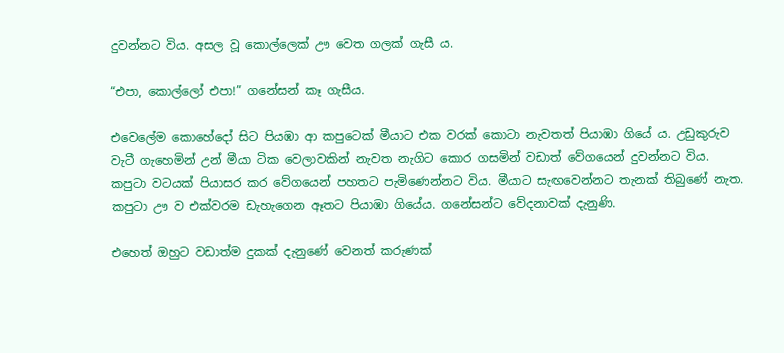දුවන්නට විය. අසල වූ කොල්ලෙක් ඌ වෙත ගලක් ගැසී ය.

“එපා, කොල්ලෝ එපා!” ගනේසන් කෑ ගැසීය.

එවෙලේම කොහේදෝ සිට පියඹා ආ කපුටෙක් මීයාට එක වරක් කොටා නැවතත් පියාඹා ගියේ ය. උඩුකුරුව වැටී ගැහෙමින් උන් මීයා ටික වෙලාවකින් නැවත නැගිට කොර ගසමින් වඩාත් වේගයෙන් දුවන්නට විය. කපුටා වටයක් පියාසර කර වේගයෙන් පහතට පැමිණෙන්නට විය. මීයාට සැඟවෙන්නට තැනක් තිබුණේ නැත. කපුටා ඌ ව එක්වරම ඩැහැගෙන ඈතට පියාඹා ගියේය. ගනේසන්ට වේදනාවක් දැනුණි.

එහෙත් ඔහුට වඩාත්ම දුකක් දැනුණේ වෙනත් කරුණක්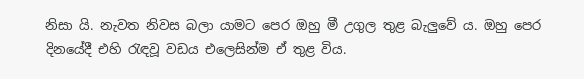නිසා යි. නැවත නිවස බලා යාමට පෙර ඔහු මී උගුල තුළ බැලුවේ ය. ඔහු පෙර දිනයේදී එහි රැඳවූ වඩය එලෙසින්ම ඒ තුළ විය.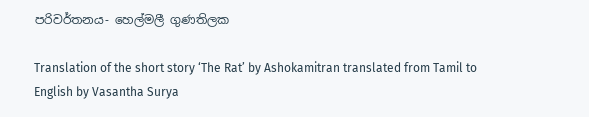පරිවර්තනය- හෙල්මලී ගුණතිලක

Translation of the short story ‘The Rat’ by Ashokamitran translated from Tamil to English by Vasantha Surya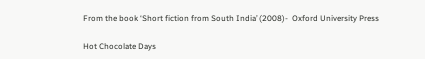From the book ‘Short fiction from South India’ (2008)-  Oxford University Press

Hot Chocolate Days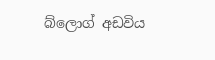බ්ලොග් අඩවිය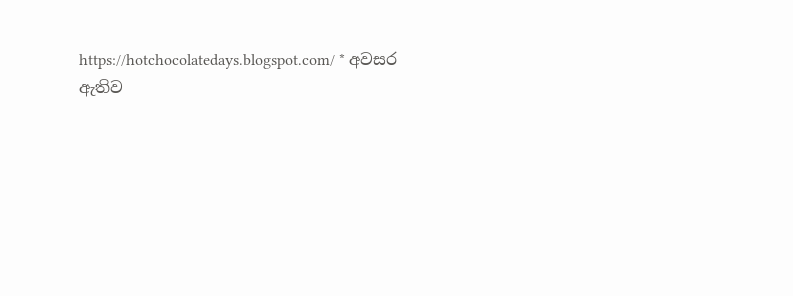https://hotchocolatedays.blogspot.com/ * අවසර ඇතිව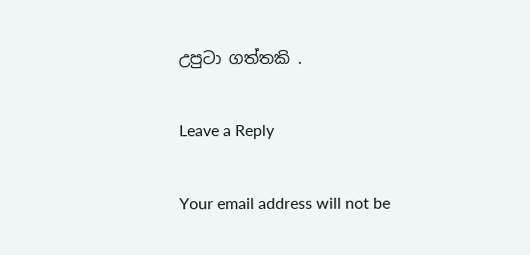උපුටා ගත්තකි .

Leave a Reply

Your email address will not be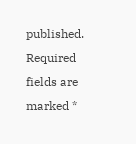published. Required fields are marked *